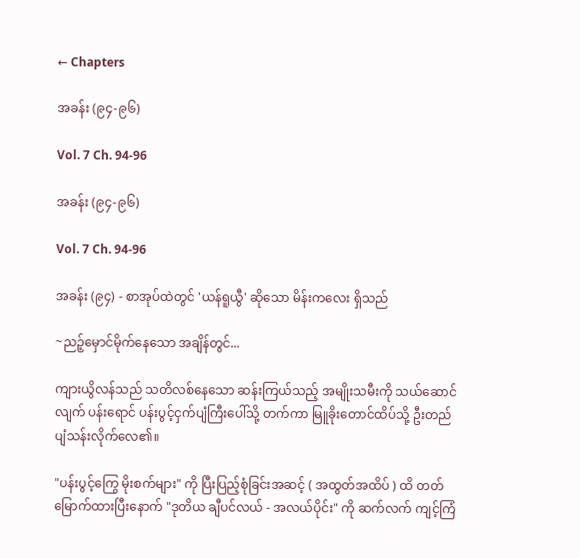← Chapters

အခန်း (၉၄-၉၆)

Vol. 7 Ch. 94-96

အခန်း (၉၄-၉၆)

Vol. 7 Ch. 94-96

အခန်း (၉၄) - စာအုပ်ထဲတွင် 'ယန်ရူယွီ' ဆိုသော မိန်းကလေး ရှိသည်

~ညဉ့်မှောင်မိုက်နေသော အချိန်တွင်...

ကျားယွိလန်သည် သတိလစ်နေသော ဆန်းကြယ်သည့် အမျိုးသမီးကို သယ်ဆောင်လျက် ပန်းရောင် ပန်းပွင့်ငှက်ပျံကြီးပေါ်သို့ တက်ကာ မြူခိုးတောင်ထိပ်သို့ ဦးတည် ပျံသန်းလိုက်လေ၏။

"ပန်းပွင့်ကြွေ မိုးစက်များ" ကို ပြီးပြည့်စုံခြင်းအဆင့် ( အထွတ်အထိပ် ) ထိ တတ်မြောက်ထားပြီးနောက် "ဒုတိယ ချီပင်လယ် - အလယ်ပိုင်း" ကို ဆက်လက် ကျင့်ကြံ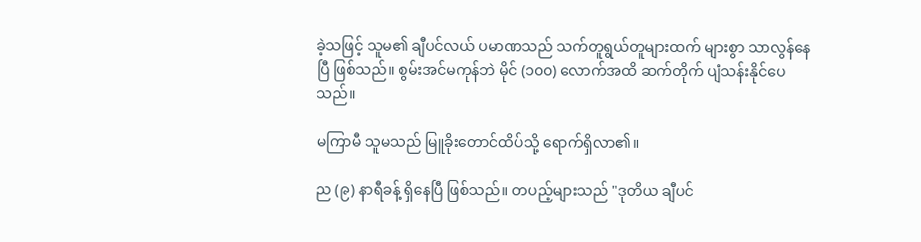ခဲ့သဖြင့် သူမ၏ ချီပင်လယ် ပမာဏသည် သက်တူရွယ်တူများထက် များစွာ သာလွန်နေပြီ ဖြစ်သည်။ စွမ်းအင်မကုန်ဘဲ မိုင် (၁၀၀) လောက်အထိ ဆက်တိုက် ပျံသန်းနိုင်ပေသည်။

မကြာမီ သူမသည် မြူခိုးတောင်ထိပ်သို့ ရောက်ရှိလာ၏။

ည (၉) နာရီခန့် ရှိနေပြီ ဖြစ်သည်။ တပည့်များသည် "ဒုတိယ ချီပင်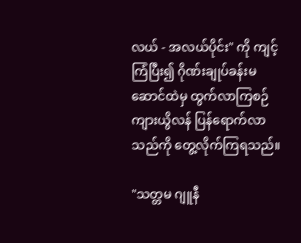လယ် - အလယ်ပိုင်း" ကို ကျင့်ကြံပြီး၍ ဂိုဏ်းချုပ်ခန်းမဆောင်ထဲမှ ထွက်လာကြစဉ် ကျားယွိလန် ပြန်ရောက်လာသည်ကို တွေ့လိုက်ကြရသည်။

"သတ္တမ ဂျူနီ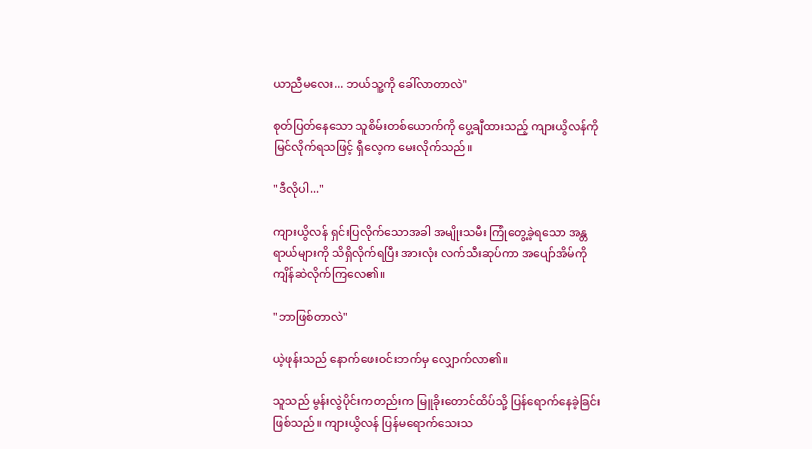ယာညီမလေး... ဘယ်သူ့ကို ခေါ်လာတာလဲ"

စုတ်ပြတ်နေသော သူစိမ်းတစ်ယောက်ကို ပွေ့ချီထားသည့် ကျားယွိလန်ကို မြင်လိုက်ရသဖြင့် ရှီလေ့က မေးလိုက်သည်။

"ဒီလိုပါ..."

ကျားယွိလန် ရှင်းပြလိုက်သောအခါ အမျိုးသမီး ကြုံတွေ့ခဲ့ရသော အန္တရာယ်များကို သိရှိလိုက်ရပြီး အားလုံး လက်သီးဆုပ်ကာ အပျော်အိမ်ကို ကျိန်ဆဲလိုက်ကြလေ၏။

"ဘာဖြစ်တာလဲ"

ယဲ့ဖုန်းသည် နောက်ဖေးဝင်းဘက်မှ လျှောက်လာ၏။

သူသည် မွန်းလွဲပိုင်းကတည်းက မြူခိုးတောင်ထိပ်သို့ ပြန်ရောက်နေခဲ့ခြင်း ဖြစ်သည်။ ကျားယွိလန် ပြန်မရောက်သေးသ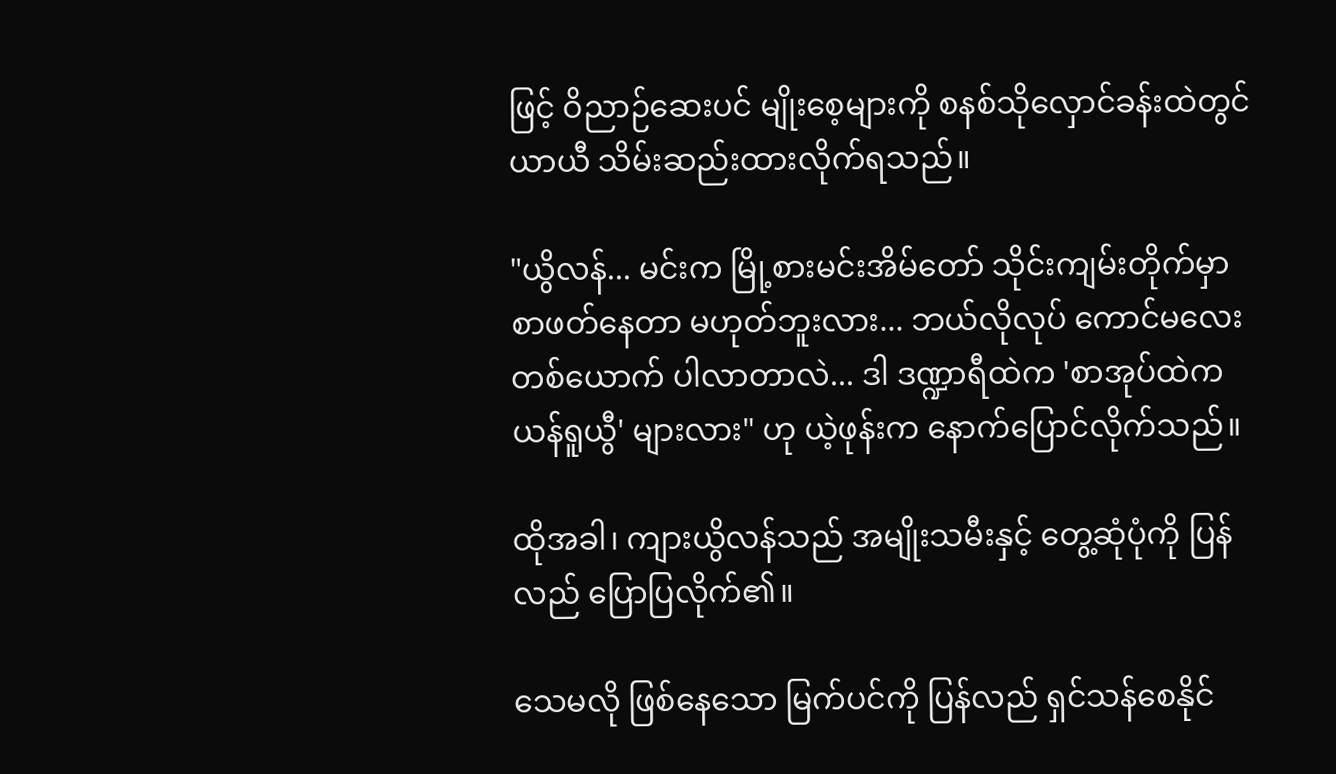ဖြင့် ဝိညာဉ်ဆေးပင် မျိုးစေ့များကို စနစ်သိုလှောင်ခန်းထဲတွင် ယာယီ သိမ်းဆည်းထားလိုက်ရသည်။

"ယွိလန်... မင်းက မြို့စားမင်းအိမ်တော် သိုင်းကျမ်းတိုက်မှာ စာဖတ်နေတာ မဟုတ်ဘူးလား... ဘယ်လိုလုပ် ကောင်မလေး တစ်ယောက် ပါလာတာလဲ... ဒါ ဒဏ္ဍာရီထဲက 'စာအုပ်ထဲက ယန်ရူယွီ' များလား" ဟု ယဲ့ဖုန်းက နောက်ပြောင်လိုက်သည်။

ထိုအခါ၊ ကျားယွိလန်သည် အမျိုးသမီးနှင့် တွေ့ဆုံပုံကို ပြန်လည် ပြောပြလိုက်၏။

သေမလို ဖြစ်နေသော မြက်ပင်ကို ပြန်လည် ရှင်သန်စေနိုင်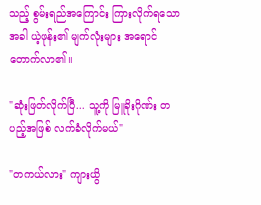သည့် စွမ်းရည်အကြောင်း ကြားလိုက်ရသောအခါ ယဲ့ဖုန်း၏ မျက်လုံးများ အရောင်တောက်လာ၏။

"ဆုံးဖြတ်လိုက်ပြီ... သူ့ကို မြူခိုးဂိုဏ်း တပည့်အဖြစ် လက်ခံလိုက်မယ်"

"တကယ်လား" ကျားယွိ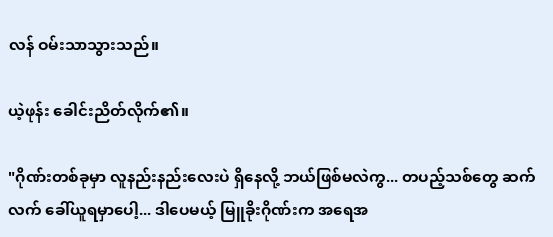လန် ဝမ်းသာသွားသည်။

ယဲ့ဖုန်း ခေါင်းညိတ်လိုက်၏။

"ဂိုဏ်းတစ်ခုမှာ လူနည်းနည်းလေးပဲ ရှိနေလို့ ဘယ်ဖြစ်မလဲကွ... တပည့်သစ်တွေ ဆက်လက် ခေါ်ယူရမှာပေါ့... ဒါပေမယ့် မြူခိုးဂိုဏ်းက အရေအ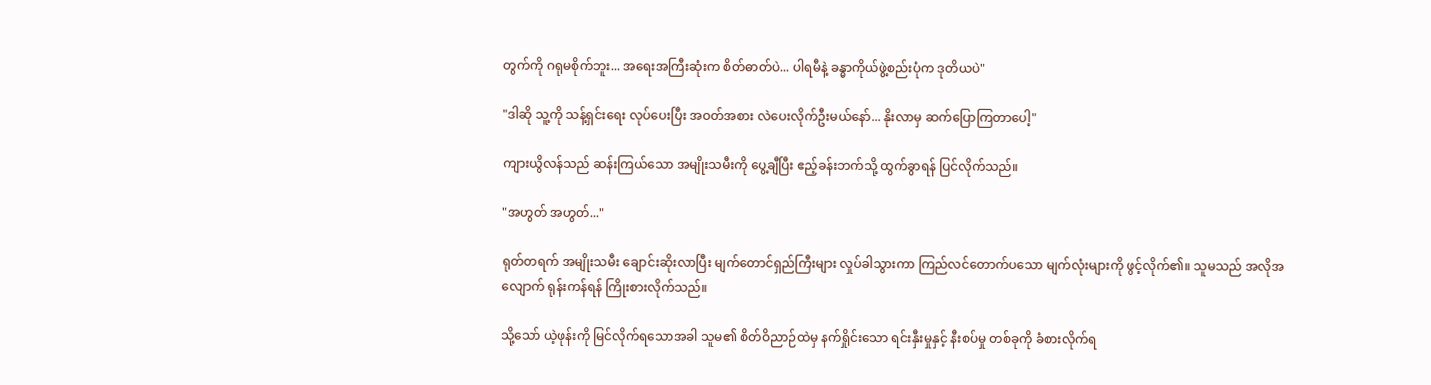တွက်ကို ဂရုမစိုက်ဘူး... အရေးအကြီးဆုံးက စိတ်ဓာတ်ပဲ... ပါရမီနဲ့ ခန္ဓာကိုယ်ဖွဲ့စည်းပုံက ဒုတိယပဲ"

"ဒါဆို သူ့ကို သန့်ရှင်းရေး လုပ်ပေးပြီး အဝတ်အစား လဲပေးလိုက်ဦးမယ်နော်... နိုးလာမှ ဆက်ပြောကြတာပေါ့"

ကျားယွိလန်သည် ဆန်းကြယ်သော အမျိုးသမီးကို ပွေ့ချီပြီး ဧည့်ခန်းဘက်သို့ ထွက်ခွာရန် ပြင်လိုက်သည်။

"အဟွတ် အဟွတ်..."

ရုတ်တရက် အမျိုးသမီး ချောင်းဆိုးလာပြီး မျက်တောင်ရှည်ကြီးများ လှုပ်ခါသွားကာ ကြည်လင်တောက်ပသော မျက်လုံးများကို ဖွင့်လိုက်၏။ သူမသည် အလိုအလျောက် ရုန်းကန်ရန် ကြိုးစားလိုက်သည်။

သို့သော် ယဲ့ဖုန်းကို မြင်လိုက်ရသောအခါ သူမ၏ စိတ်ဝိညာဉ်ထဲမှ နက်ရှိုင်းသော ရင်းနှီးမှုနှင့် နီးစပ်မှု တစ်ခုကို ခံစားလိုက်ရ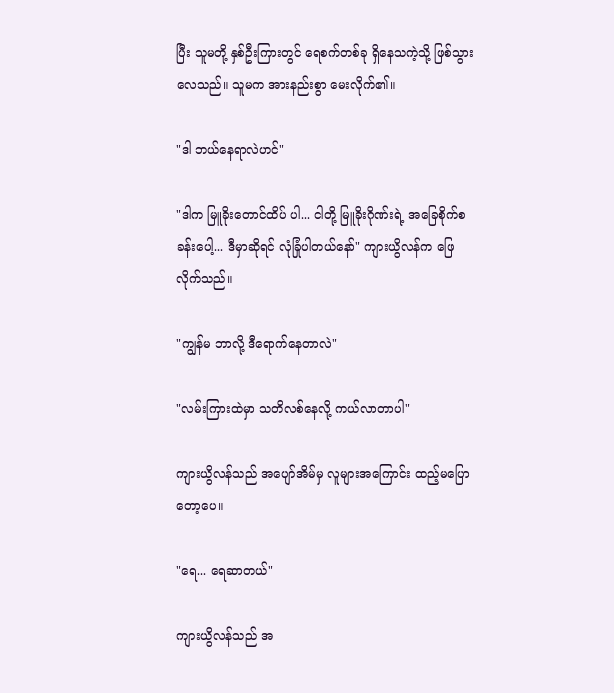ပြီး သူမတို့ နှစ်ဦးကြားတွင် ရေစက်တစ်ခု ရှိနေသကဲ့သို့ ဖြစ်သွားလေသည်။ သူမက အားနည်းစွာ မေးလိုက်၏။

"ဒါ ဘယ်နေရာလဲဟင်"

"ဒါက မြူခိုးတောင်ထိပ် ပါ... ငါတို့ မြူခိုးဂိုဏ်းရဲ့ အခြေစိုက်စခန်းပေါ့... ဒီမှာဆိုရင် လုံခြုံပါတယ်နော်" ကျားယွိလန်က ဖြေလိုက်သည်။

"ကျွန်မ ဘာလို့ ဒီရောက်နေတာလဲ"

"လမ်းကြားထဲမှာ သတိလစ်နေလို့ ကယ်လာတာပါ"

ကျားယွိလန်သည် အပျော်အိမ်မှ လူများအကြောင်း ထည့်မပြောတော့ပေ။

"ရေ... ရေဆာတယ်"

ကျားယွိလန်သည် အ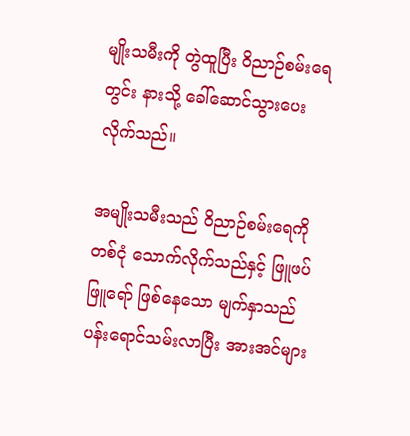မျိုးသမီးကို တွဲထူပြီး ဝိညာဉ်စမ်းရေတွင်း နားသို့ ခေါ်ဆောင်သွားပေးလိုက်သည်။

အမျိုးသမီးသည် ဝိညာဉ်စမ်းရေကို တစ်ငုံ သောက်လိုက်သည်နှင့် ဖြူဖပ်ဖြူရော် ဖြစ်နေသော မျက်နှာသည် ပန်းရောင်သမ်းလာပြီး အားအင်များ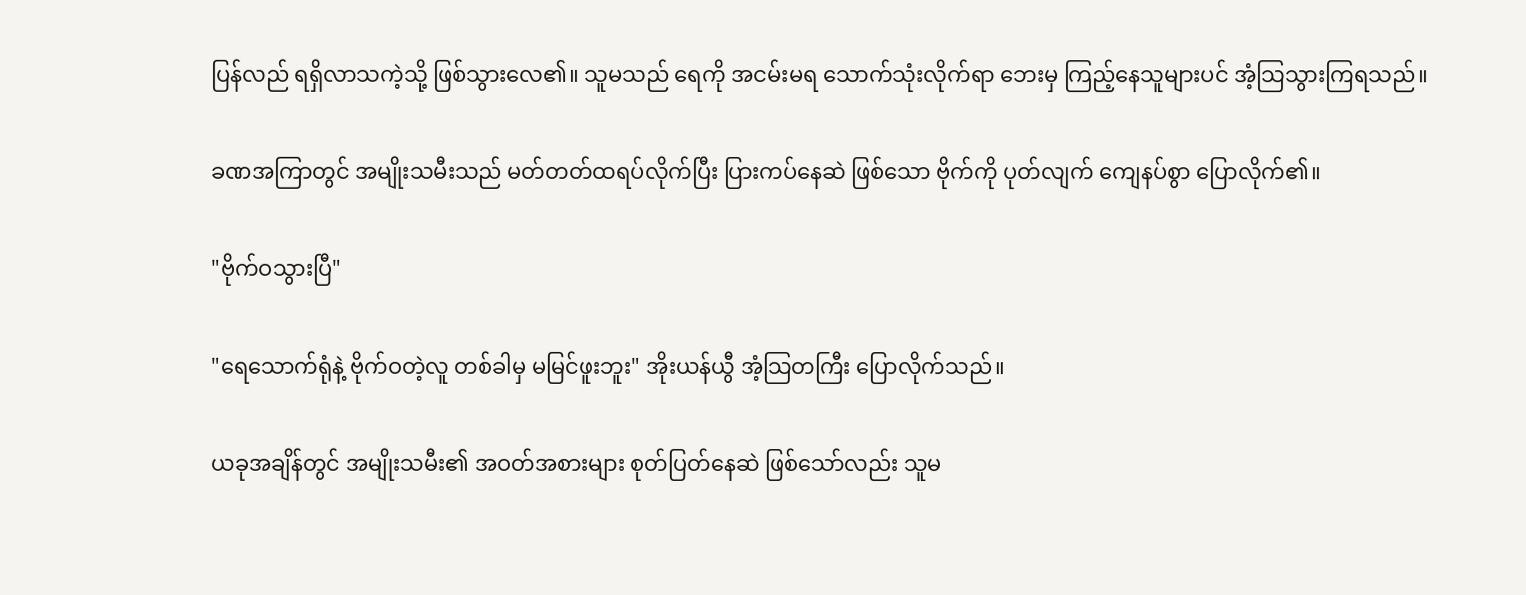ပြန်လည် ရရှိလာသကဲ့သို့ ဖြစ်သွားလေ၏။ သူမသည် ရေကို အငမ်းမရ သောက်သုံးလိုက်ရာ ဘေးမှ ကြည့်နေသူများပင် အံ့သြသွားကြရသည်။

ခဏအကြာတွင် အမျိုးသမီးသည် မတ်တတ်ထရပ်လိုက်ပြီး ပြားကပ်နေဆဲ ဖြစ်သော ဗိုက်ကို ပုတ်လျက် ကျေနပ်စွာ ပြောလိုက်၏။

"ဗိုက်ဝသွားပြီ"

"ရေသောက်ရုံနဲ့ ဗိုက်ဝတဲ့လူ တစ်ခါမှ မမြင်ဖူးဘူး" အိုးယန်ယွီ အံ့သြတကြီး ပြောလိုက်သည်။

ယခုအချိန်တွင် အမျိုးသမီး၏ အဝတ်အစားများ စုတ်ပြတ်နေဆဲ ဖြစ်သော်လည်း သူမ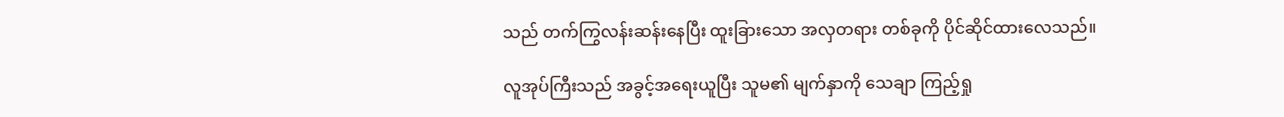သည် တက်ကြွလန်းဆန်းနေပြီး ထူးခြားသော အလှတရား တစ်ခုကို ပိုင်ဆိုင်ထားလေသည်။

လူအုပ်ကြီးသည် အခွင့်အရေးယူပြီး သူမ၏ မျက်နှာကို သေချာ ကြည့်ရှု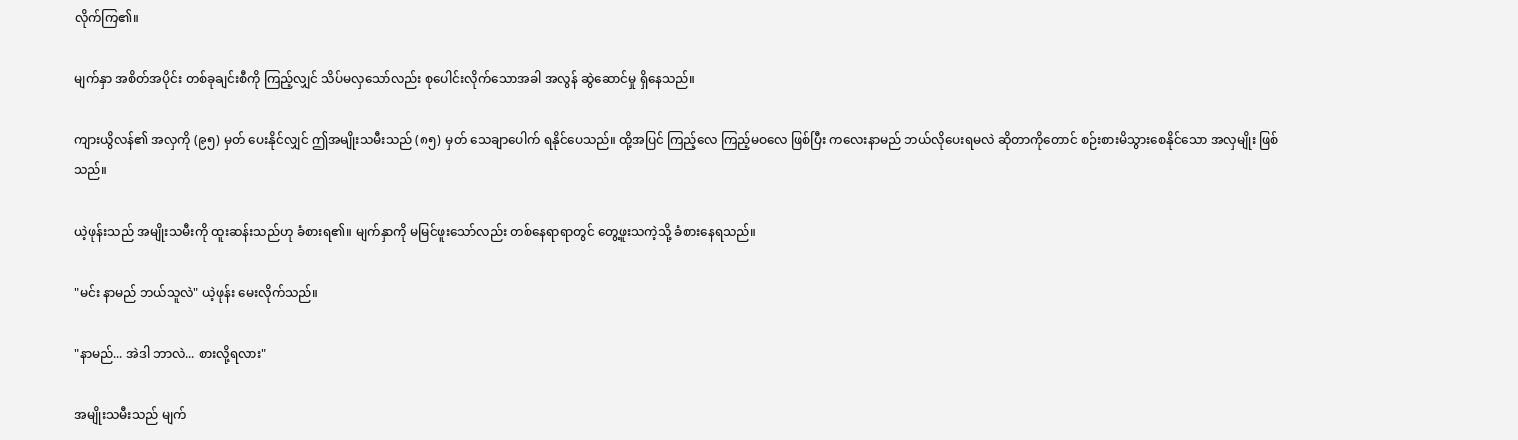လိုက်ကြ၏။

မျက်နှာ အစိတ်အပိုင်း တစ်ခုချင်းစီကို ကြည့်လျှင် သိပ်မလှသော်လည်း စုပေါင်းလိုက်သောအခါ အလွန် ဆွဲဆောင်မှု ရှိနေသည်။

ကျားယွိလန်၏ အလှကို (၉၅) မှတ် ပေးနိုင်လျှင် ဤအမျိုးသမီးသည် (၈၅) မှတ် သေချာပေါက် ရနိုင်ပေသည်။ ထို့အပြင် ကြည့်လေ ကြည့်မဝလေ ဖြစ်ပြီး ကလေးနာမည် ဘယ်လိုပေးရမလဲ ဆိုတာကိုတောင် စဉ်းစားမိသွားစေနိုင်သော အလှမျိုး ဖြစ်သည်။

ယဲ့ဖုန်းသည် အမျိုးသမီးကို ထူးဆန်းသည်ဟု ခံစားရ၏။ မျက်နှာကို မမြင်ဖူးသော်လည်း တစ်နေရာရာတွင် တွေ့ဖူးသကဲ့သို့ ခံစားနေရသည်။

"မင်း နာမည် ဘယ်သူလဲ" ယဲ့ဖုန်း မေးလိုက်သည်။

"နာမည်... အဲဒါ ဘာလဲ... စားလို့ရလား"

အမျိုးသမီးသည် မျက်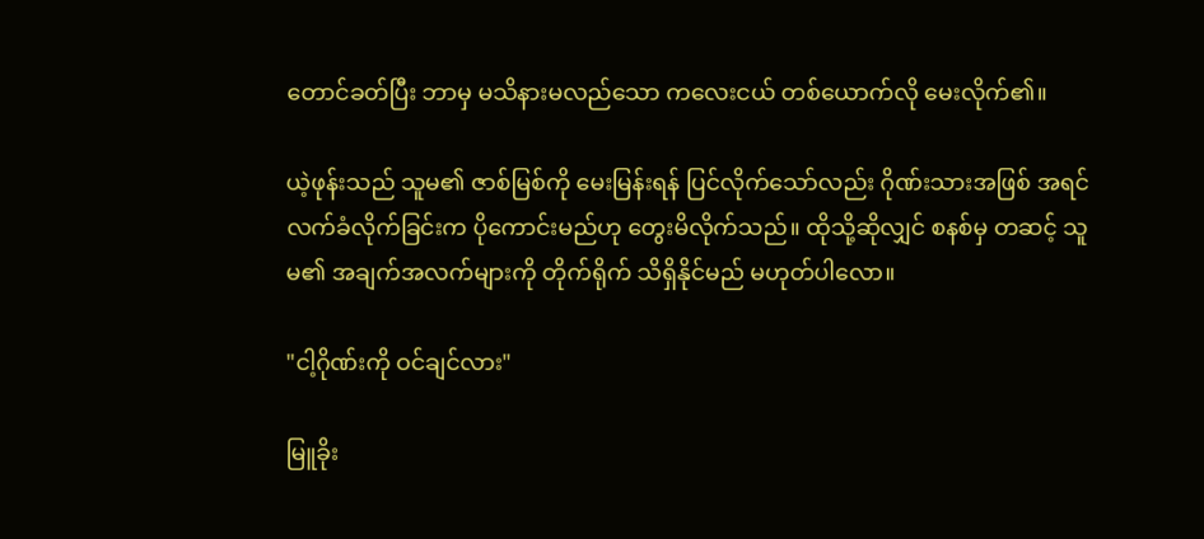တောင်ခတ်ပြီး ဘာမှ မသိနားမလည်သော ကလေးငယ် တစ်ယောက်လို မေးလိုက်၏။

ယဲ့ဖုန်းသည် သူမ၏ ဇာစ်မြစ်ကို မေးမြန်းရန် ပြင်လိုက်သော်လည်း ဂိုဏ်းသားအဖြစ် အရင် လက်ခံလိုက်ခြင်းက ပိုကောင်းမည်ဟု တွေးမိလိုက်သည်။ ထိုသို့ဆိုလျှင် စနစ်မှ တဆင့် သူမ၏ အချက်အလက်များကို တိုက်ရိုက် သိရှိနိုင်မည် မဟုတ်ပါလော။

"ငါ့ဂိုဏ်းကို ဝင်ချင်လား"

မြူခိုး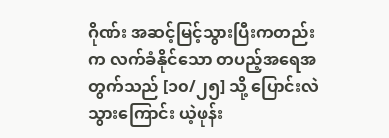ဂိုဏ်း အဆင့်မြင့်သွားပြီးကတည်းက လက်ခံနိုင်သော တပည့်အရေအတွက်သည် [၁၀/၂၅] သို့ ပြောင်းလဲသွားကြောင်း ယဲ့ဖုန်း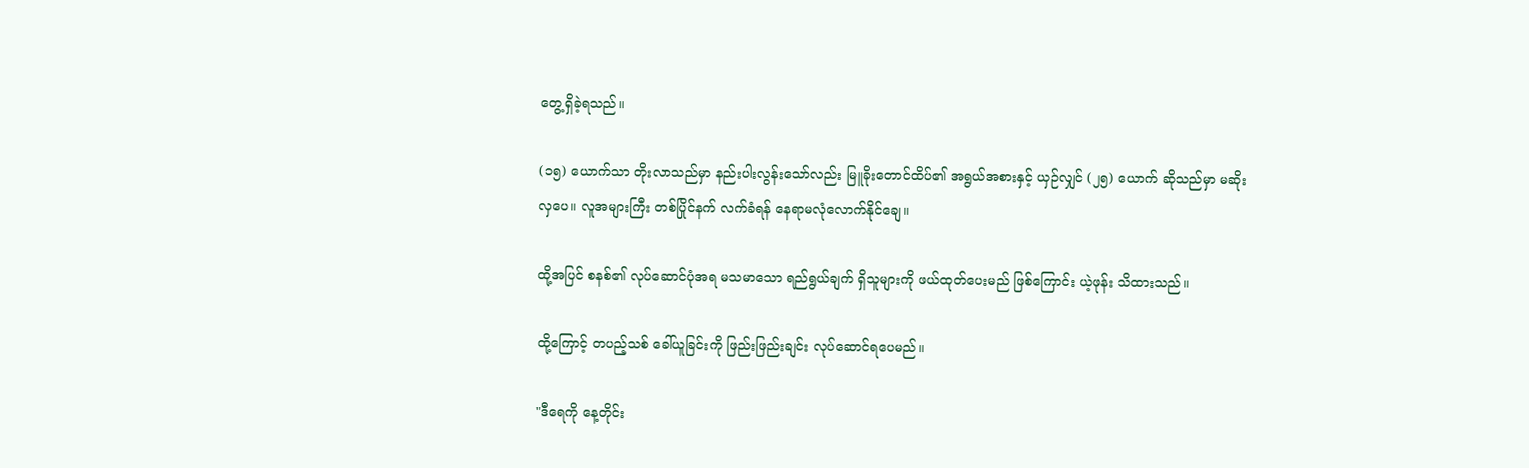တွေ့ရှိခဲ့ရသည်။

(၁၅) ယောက်သာ တိုးလာသည်မှာ နည်းပါးလွန်းသော်လည်း မြူခိုးတောင်ထိပ်၏ အရွယ်အစားနှင့် ယှဉ်လျှင် (၂၅) ယောက် ဆိုသည်မှာ မဆိုးလှပေ။ လူအများကြီး တစ်ပြိုင်နက် လက်ခံရန် နေရာမလုံလောက်နိုင်ချေ။

ထို့အပြင် စနစ်၏ လုပ်ဆောင်ပုံအရ မသမာသော ရည်ရွယ်ချက် ရှိသူများကို ဖယ်ထုတ်ပေးမည် ဖြစ်ကြောင်း ယဲ့ဖုန်း သိထားသည်။

ထို့ကြောင့် တပည့်သစ် ခေါ်ယူခြင်းကို ဖြည်းဖြည်းချင်း လုပ်ဆောင်ရပေမည်။

"ဒီရေကို နေ့တိုင်း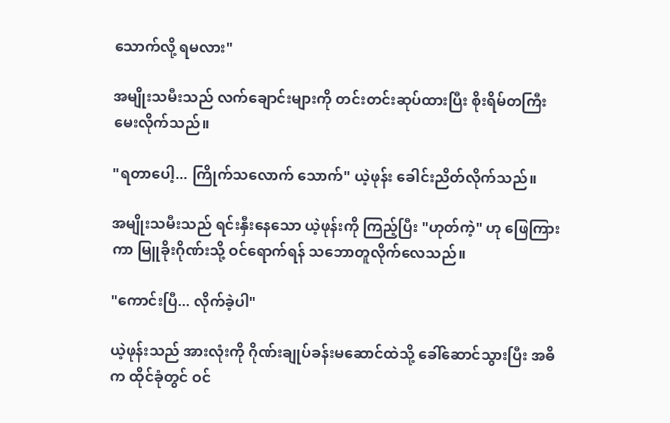သောက်လို့ ရမလား"

အမျိုးသမီးသည် လက်ချောင်းများကို တင်းတင်းဆုပ်ထားပြီး စိုးရိမ်တကြီး မေးလိုက်သည်။

"ရတာပေါ့... ကြိုက်သလောက် သောက်" ယဲ့ဖုန်း ခေါင်းညိတ်လိုက်သည်။

အမျိုးသမီးသည် ရင်းနှီးနေသော ယဲ့ဖုန်းကို ကြည့်ပြီး "ဟုတ်ကဲ့" ဟု ဖြေကြားကာ မြူခိုးဂိုဏ်းသို့ ဝင်ရောက်ရန် သဘောတူလိုက်လေသည်။

"ကောင်းပြီ... လိုက်ခဲ့ပါ"

ယဲ့ဖုန်းသည် အားလုံးကို ဂိုဏ်းချုပ်ခန်းမဆောင်ထဲသို့ ခေါ်ဆောင်သွားပြီး အဓိက ထိုင်ခုံတွင် ဝင်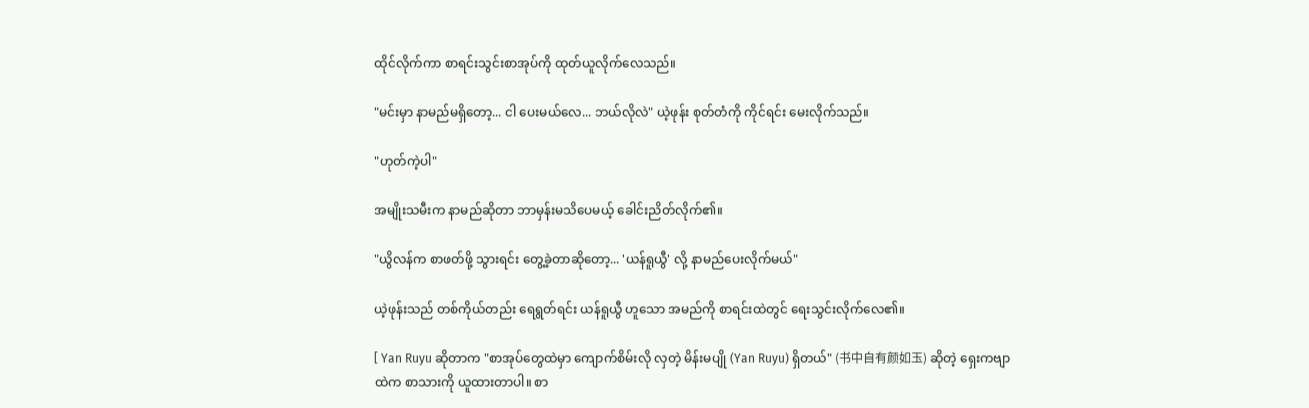ထိုင်လိုက်ကာ စာရင်းသွင်းစာအုပ်ကို ထုတ်ယူလိုက်လေသည်။

"မင်းမှာ နာမည်မရှိတော့... ငါ ပေးမယ်လေ... ဘယ်လိုလဲ" ယဲ့ဖုန်း စုတ်တံကို ကိုင်ရင်း မေးလိုက်သည်။

"ဟုတ်ကဲ့ပါ"

အမျိုးသမီးက နာမည်ဆိုတာ ဘာမှန်းမသိပေမယ့် ခေါင်းညိတ်လိုက်၏။

"ယွိလန်က စာဖတ်ဖို့ သွားရင်း တွေ့ခဲ့တာဆိုတော့... 'ယန်ရူယွီ' လို့ နာမည်ပေးလိုက်မယ်"

ယဲ့ဖုန်းသည် တစ်ကိုယ်တည်း ရေရွတ်ရင်း ယန်ရူယွီ ဟူသော အမည်ကို စာရင်းထဲတွင် ရေးသွင်းလိုက်လေ၏။

[ Yan Ruyu ဆိုတာက "စာအုပ်တွေထဲမှာ ကျောက်စိမ်းလို လှတဲ့ မိန်းမပျို (Yan Ruyu) ရှိတယ်" (书中自有颜如玉) ဆိုတဲ့ ရှေးကဗျာထဲက စာသားကို ယူထားတာပါ။ စာ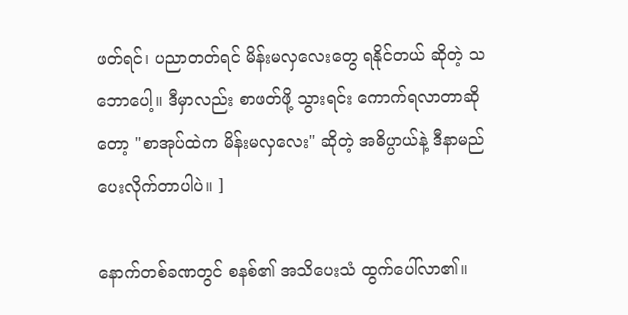ဖတ်ရင်၊ ပညာတတ်ရင် မိန်းမလှလေးတွေ ရနိုင်တယ် ဆိုတဲ့ သဘောပေါ့။ ဒီမှာလည်း စာဖတ်ဖို့ သွားရင်း ကောက်ရလာတာဆိုတော့ "စာအုပ်ထဲက မိန်းမလှလေး" ဆိုတဲ့ အဓိပ္ပာယ်နဲ့ ဒီနာမည် ပေးလိုက်တာပါပဲ။ ]

နောက်တစ်ခဏတွင် စနစ်၏ အသိပေးသံ ထွက်ပေါ်လာ၏။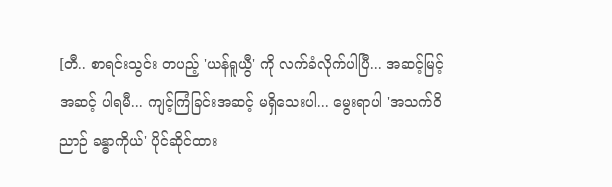[တီ.. စာရင်းသွင်း တပည့် 'ယန်ရူယွီ' ကို လက်ခံလိုက်ပါပြီ... အဆင့်မြင့် အဆင့် ပါရမီ... ကျင့်ကြံခြင်းအဆင့် မရှိသေးပါ... မွေးရာပါ 'အသက်ဝိညာဉ် ခန္ဓာကိုယ်' ပိုင်ဆိုင်ထား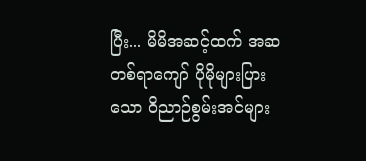ပြီး... မိမိအဆင့်ထက် အဆတစ်ရာကျော် ပိုမိုများပြားသော ဝိညာဉ်စွမ်းအင်များ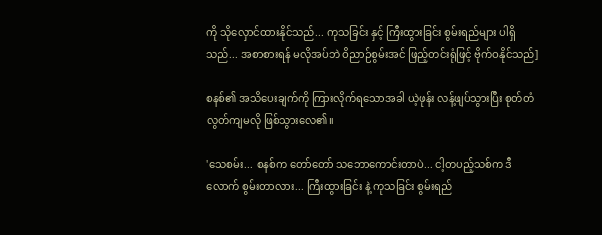ကို သိုလှောင်ထားနိုင်သည်... ကုသခြင်း နှင့် ကြီးထွားခြင်း စွမ်းရည်များ ပါရှိသည်... အစာစားရန် မလိုအပ်ဘဲ ဝိညာဉ်စွမ်းအင် ဖြည့်တင်းရုံဖြင့် ဗိုက်ဝနိုင်သည်]

စနစ်၏ အသိပေးချက်ကို ကြားလိုက်ရသောအခါ ယဲ့ဖုန်း လန့်ဖျပ်သွားပြီး စုတ်တံ လွတ်ကျမလို ဖြစ်သွားလေ၏။

'သေစမ်း... စနစ်က တော်တော် သဘောကောင်းတာပဲ... ငါ့တပည့်သစ်က ဒီလောက် စွမ်းတာလား... ကြီးထွားခြင်း နဲ့ ကုသခြင်း စွမ်းရည်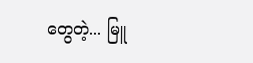တွေတဲ့... မြူ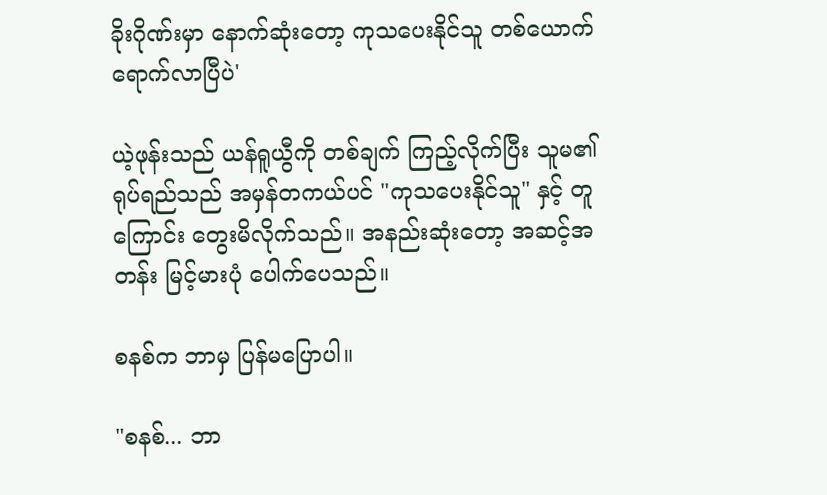ခိုးဂိုဏ်းမှာ နောက်ဆုံးတော့ ကုသပေးနိုင်သူ တစ်ယောက် ရောက်လာပြီပဲ'

ယဲ့ဖုန်းသည် ယန်ရူယွီကို တစ်ချက် ကြည့်လိုက်ပြီး သူမ၏ ရုပ်ရည်သည် အမှန်တကယ်ပင် "ကုသပေးနိုင်သူ" နှင့် တူကြောင်း တွေးမိလိုက်သည်။ အနည်းဆုံးတော့ အဆင့်အတန်း မြင့်မားပုံ ပေါက်ပေသည်။

စနစ်က ဘာမှ ပြန်မပြောပါ။

"စနစ်... ဘာ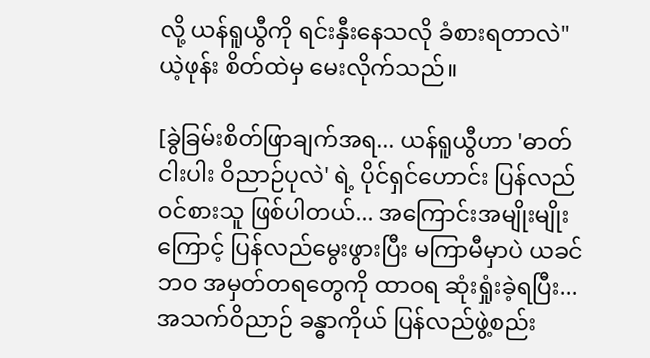လို့ ယန်ရူယွီကို ရင်းနှီးနေသလို ခံစားရတာလဲ" ယဲ့ဖုန်း စိတ်ထဲမှ မေးလိုက်သည်။

[ခွဲခြမ်းစိတ်ဖြာချက်အရ... ယန်ရူယွီဟာ 'ဓာတ်ငါးပါး ဝိညာဉ်ပုလဲ' ရဲ့ ပိုင်ရှင်ဟောင်း ပြန်လည်ဝင်စားသူ ဖြစ်ပါတယ်... အကြောင်းအမျိုးမျိုးကြောင့် ပြန်လည်မွေးဖွားပြီး မကြာမီမှာပဲ ယခင်ဘဝ အမှတ်တရတွေကို ထာဝရ ဆုံးရှုံးခဲ့ရပြီး... အသက်ဝိညာဉ် ခန္ဓာကိုယ် ပြန်လည်ဖွဲ့စည်း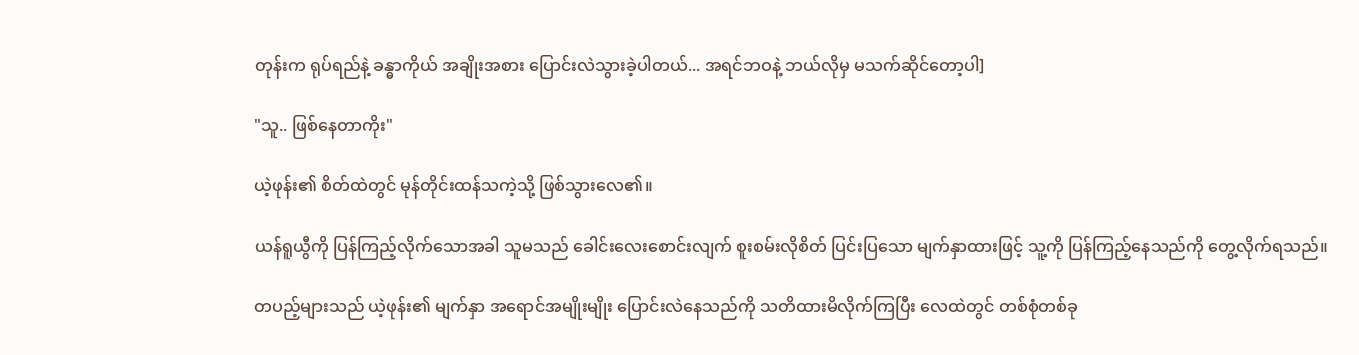တုန်းက ရုပ်ရည်နဲ့ ခန္ဓာကိုယ် အချိုးအစား ပြောင်းလဲသွားခဲ့ပါတယ်... အရင်ဘဝနဲ့ ဘယ်လိုမှ မသက်ဆိုင်တော့ပါ]

"သူ.. ဖြစ်နေတာကိုး"

ယဲ့ဖုန်း၏ စိတ်ထဲတွင် မုန်တိုင်းထန်သကဲ့သို့ ဖြစ်သွားလေ၏။

ယန်ရူယွီကို ပြန်ကြည့်လိုက်သောအခါ သူမသည် ခေါင်းလေးစောင်းလျက် စူးစမ်းလိုစိတ် ပြင်းပြသော မျက်နှာထားဖြင့် သူ့ကို ပြန်ကြည့်နေသည်ကို တွေ့လိုက်ရသည်။

တပည့်များသည် ယဲ့ဖုန်း၏ မျက်နှာ အရောင်အမျိုးမျိုး ပြောင်းလဲနေသည်ကို သတိထားမိလိုက်ကြပြီး လေထဲတွင် တစ်စုံတစ်ခု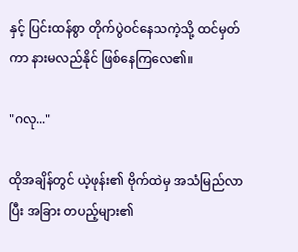နှင့် ပြင်းထန်စွာ တိုက်ပွဲဝင်နေသကဲ့သို့ ထင်မှတ်ကာ နားမလည်နိုင် ဖြစ်နေကြလေ၏။

"ဂလု..."

ထိုအချိန်တွင် ယဲ့ဖုန်း၏ ဗိုက်ထဲမှ အသံမြည်လာပြီး အခြား တပည့်များ၏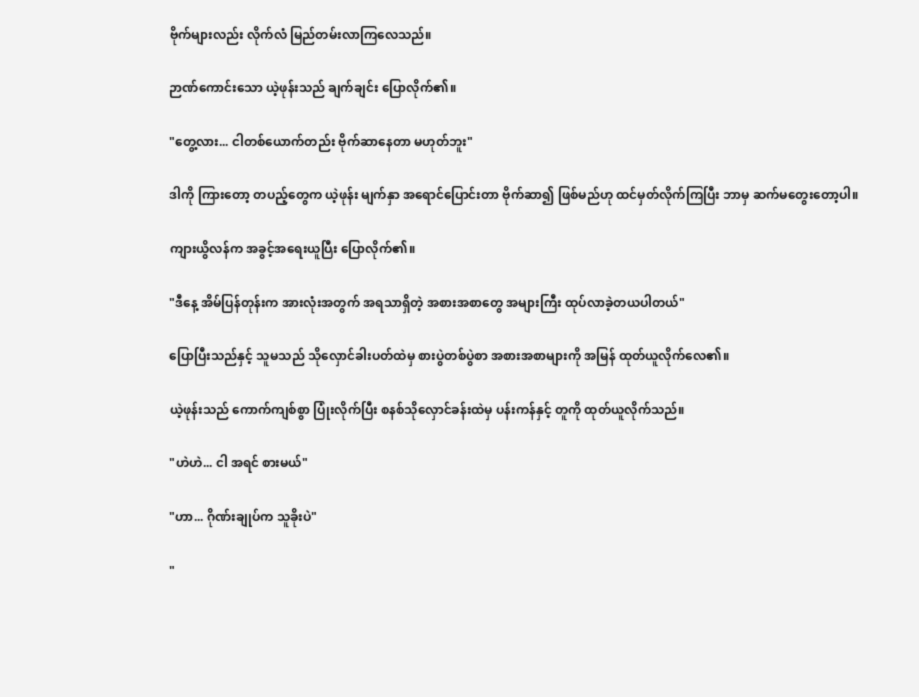ဗိုက်များလည်း လိုက်လံ မြည်တမ်းလာကြလေသည်။

ဉာဏ်ကောင်းသော ယဲ့ဖုန်းသည် ချက်ချင်း ပြောလိုက်၏။

"တွေ့လား... ငါတစ်ယောက်တည်း ဗိုက်ဆာနေတာ မဟုတ်ဘူး"

ဒါကို ကြားတော့ တပည့်တွေက ယဲ့ဖုန်း မျက်နှာ အရောင်ပြောင်းတာ ဗိုက်ဆာ၍ ဖြစ်မည်ဟု ထင်မှတ်လိုက်ကြပြီး ဘာမှ ဆက်မတွေးတော့ပါ။

ကျားယွိလန်က အခွင့်အရေးယူပြီး ပြောလိုက်၏။

"ဒီနေ့ အိမ်ပြန်တုန်းက အားလုံးအတွက် အရသာရှိတဲ့ အစားအစာတွေ အများကြီး ထုပ်လာခဲ့တယပါတယ်"

ပြောပြီးသည်နှင့် သူမသည် သိုလှောင်ခါးပတ်ထဲမှ စားပွဲတစ်ပွဲစာ အစားအစာများကို အမြန် ထုတ်ယူလိုက်လေ၏။

ယဲ့ဖုန်းသည် ကောက်ကျစ်စွာ ပြုံးလိုက်ပြီး စနစ်သိုလှောင်ခန်းထဲမှ ပန်းကန်နှင့် တူကို ထုတ်ယူလိုက်သည်။

"ဟဲဟဲ... ငါ အရင် စားမယ်"

"ဟာ... ဂိုဏ်းချုပ်က သူခိုးပဲ"

"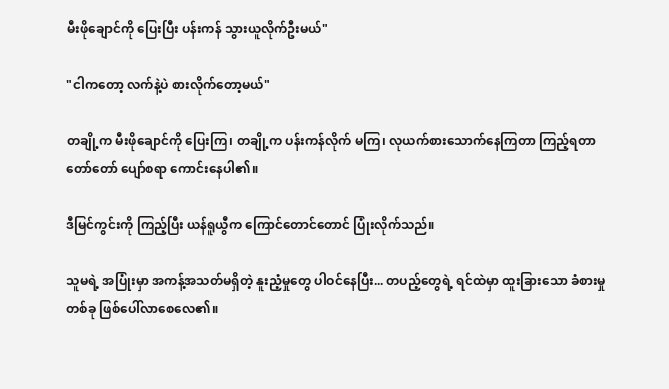မီးဖိုချောင်ကို ပြေးပြီး ပန်းကန် သွားယူလိုက်ဦးမယ်"

"ငါကတော့ လက်နဲ့ပဲ စားလိုက်တော့မယ်"

တချို့က မီးဖိုချောင်ကို ပြေးကြ၊ တချို့က ပန်းကန်လိုက် မကြ၊ လုယက်စားသောက်နေကြတာ ကြည့်ရတာ တော်တော် ပျော်စရာ ကောင်းနေပါ၏။

ဒီမြင်ကွင်းကို ကြည့်ပြီး ယန်ရူယွီက ကြောင်တောင်တောင် ပြုံးလိုက်သည်။

သူမရဲ့ အပြုံးမှာ အကန့်အသတ်မရှိတဲ့ နူးညံ့မှုတွေ ပါဝင်နေပြီး... တပည့်တွေရဲ့ ရင်ထဲမှာ ထူးခြားသော ခံစားမှု တစ်ခု ဖြစ်ပေါ်လာစေလေ၏။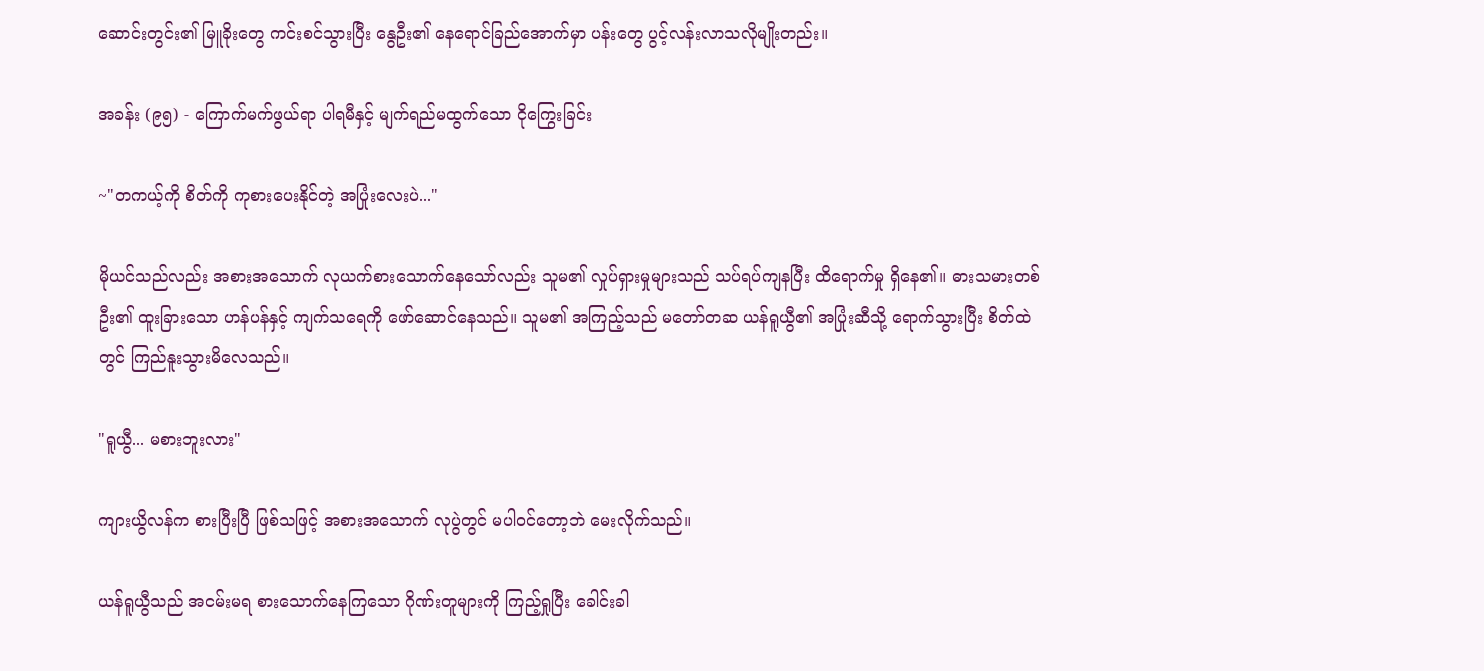ဆောင်းတွင်း၏ မြူခိုးတွေ ကင်းစင်သွားပြီး နွေဦး၏ နေရောင်ခြည်အောက်မှာ ပန်းတွေ ပွင့်လန်းလာသလိုမျိုးတည်း။

အခန်း (၉၅) - ကြောက်မက်ဖွယ်ရာ ပါရမီနှင့် မျက်ရည်မထွက်သော ငိုကြွေးခြင်း

~"တကယ့်ကို စိတ်ကို ကုစားပေးနိုင်တဲ့ အပြုံးလေးပဲ..."

မိုယင်သည်လည်း အစားအသောက် လုယက်စားသောက်နေသော်လည်း သူမ၏ လှုပ်ရှားမှုများသည် သပ်ရပ်ကျနပြီး ထိရောက်မှု ရှိနေ၏။ ဓားသမားတစ်ဦး၏ ထူးခြားသော ဟန်ပန်နှင့် ကျက်သရေကို ဖော်ဆောင်နေသည်။ သူမ၏ အကြည့်သည် မတော်တဆ ယန်ရူယွီ၏ အပြုံးဆီသို့ ရောက်သွားပြီး စိတ်ထဲတွင် ကြည်နူးသွားမိလေသည်။

"ရူယွီ... မစားဘူးလား"

ကျားယွိလန်က စားပြီးပြီ ဖြစ်သဖြင့် အစားအသောက် လုပွဲတွင် မပါဝင်တော့ဘဲ မေးလိုက်သည်။

ယန်ရူယွီသည် အငမ်းမရ စားသောက်နေကြသော ဂိုဏ်းတူများကို ကြည့်ရှုပြီး ခေါင်းခါ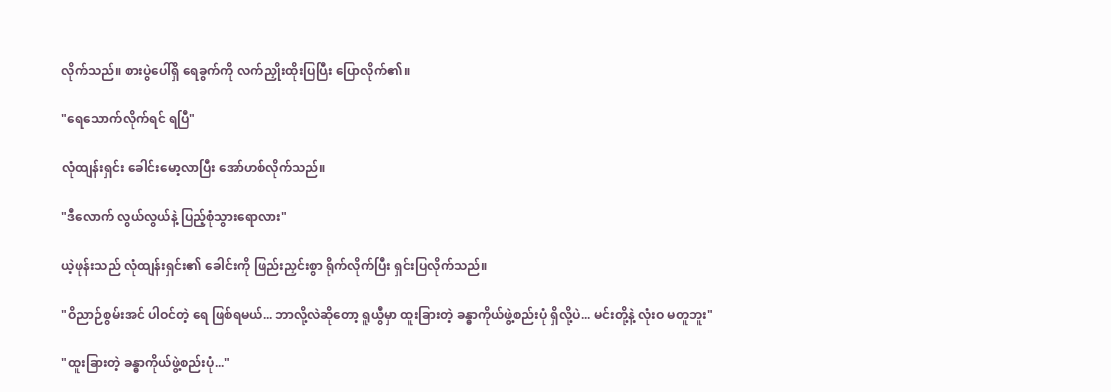လိုက်သည်။ စားပွဲပေါ်ရှိ ရေခွက်ကို လက်ညှိုးထိုးပြပြီး ပြောလိုက်၏။

"ရေသောက်လိုက်ရင် ရပြီ"

လုံထျန်းရှင်း ခေါင်းမော့လာပြီး အော်ဟစ်လိုက်သည်။

"ဒီလောက် လွယ်လွယ်နဲ့ ပြည့်စုံသွားရောလား"

ယဲ့ဖုန်းသည် လုံထျန်းရှင်း၏ ခေါင်းကို ဖြည်းညှင်းစွာ ရိုက်လိုက်ပြီး ရှင်းပြလိုက်သည်။

"ဝိညာဉ်စွမ်းအင် ပါဝင်တဲ့ ရေ ဖြစ်ရမယ်... ဘာလို့လဲဆိုတော့ ရူယွီမှာ ထူးခြားတဲ့ ခန္ဓာကိုယ်ဖွဲ့စည်းပုံ ရှိလို့ပဲ... မင်းတို့နဲ့ လုံးဝ မတူဘူး"

"ထူးခြားတဲ့ ခန္ဓာကိုယ်ဖွဲ့စည်းပုံ..."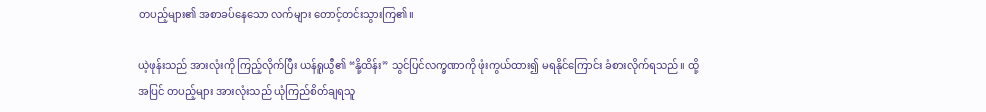တပည့်များ၏ အစာခပ်နေသော လက်များ တောင့်တင်းသွားကြ၏။

ယဲ့ဖုန်းသည် အားလုံးကို ကြည့်လိုက်ပြီး ယန်ရူယွီ၏ “နို့ထိန်း” သွင်ပြင်လက္ခဏာကို ဖုံးကွယ်ထား၍ မရနိုင်ကြောင်း ခံစားလိုက်ရသည်။ ထို့အပြင် တပည့်များ အားလုံးသည် ယုံကြည်စိတ်ချရသူ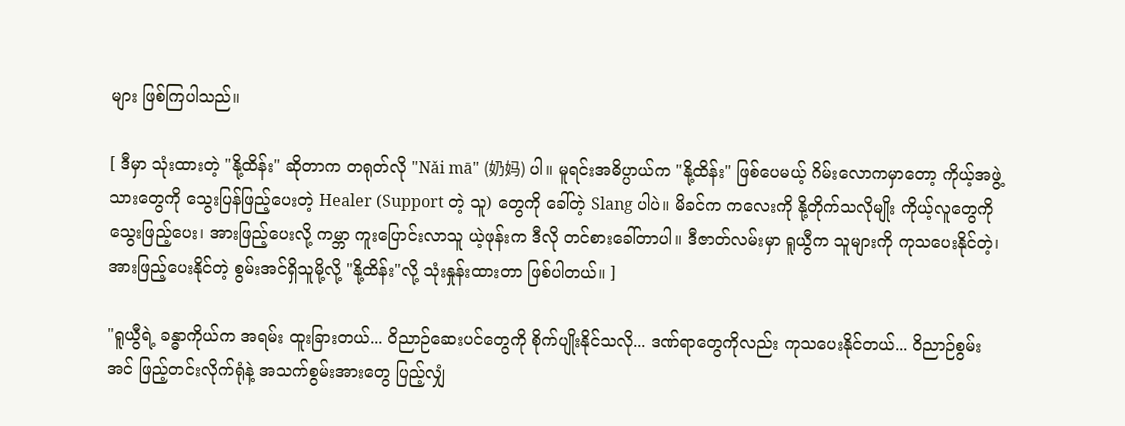များ ဖြစ်ကြပါသည်။

[ ဒီမှာ သုံးထားတဲ့ "နို့ထိန်း" ဆိုတာက တရုတ်လို "Nǎi mā" (奶妈) ပါ။ မူရင်းအဓိပ္ပာယ်က "နို့ထိန်း" ဖြစ်ပေမယ့် ဂိမ်းလောကမှာတော့ ကိုယ့်အဖွဲ့သားတွေကို သွေးပြန်ဖြည့်ပေးတဲ့ Healer (Support တဲ့ သူ) တွေကို ခေါ်တဲ့ Slang ပါပဲ။ မိခင်က ကလေးကို နို့တိုက်သလိုမျိုး ကိုယ့်လူတွေကို သွေးဖြည့်ပေး၊ အားဖြည့်ပေးလို့ ကမ္ဘာ ကူးပြောင်းလာသူ ယဲ့ဖုန်းက ဒီလို တင်စားခေါ်တာပါ။ ဒီဇာတ်လမ်းမှာ ရူယွီက သူများကို ကုသပေးနိုင်တဲ့၊ အားဖြည့်ပေးနိုင်တဲ့ စွမ်းအင်ရှိသူမို့လို့ "နို့ထိန်း"လို့ သုံးနှုန်းထားတာ ဖြစ်ပါတယ်။ ]

"ရူယွီရဲ့ ခန္ဓာကိုယ်က အရမ်း ထူးခြားတယ်... ဝိညာဉ်ဆေးပင်တွေကို စိုက်ပျိုးနိုင်သလို... ဒဏ်ရာတွေကိုလည်း ကုသပေးနိုင်တယ်... ဝိညာဉ်စွမ်းအင် ဖြည့်တင်းလိုက်ရုံနဲ့ အသက်စွမ်းအားတွေ ပြည့်လျှံ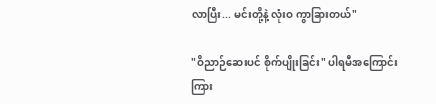လာပြီး... မင်းတို့နဲ့ လုံးဝ ကွာခြားတယ်"

"ဝိညာဉ်ဆေးပင် စိုက်ပျိုးခြင်း" ပါရမီအကြောင်း ကြား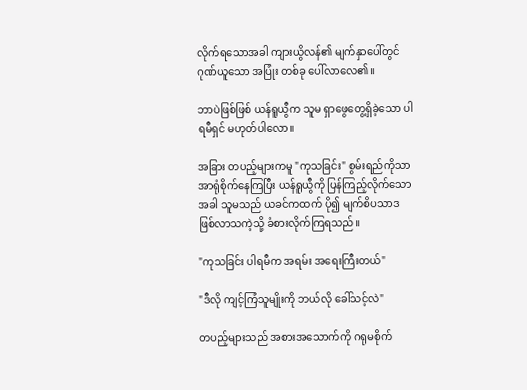လိုက်ရသောအခါ ကျားယွိလန်၏ မျက်နှာပေါ်တွင် ဂုဏ်ယူသော အပြုံး တစ်ခု ပေါ်လာလေ၏။

ဘာပဲဖြစ်ဖြစ် ယန်ရူယွီက သူမ ရှာဖွေတွေ့ရှိခဲ့သော ပါရမီရှင် မဟုတ်ပါလော။

အခြား တပည့်များကမူ "ကုသခြင်း" စွမ်းရည်ကိုသာ အာရုံစိုက်နေကြပြီး ယန်ရူယွီကို ပြန်ကြည့်လိုက်သောအခါ သူမသည် ယခင်ကထက် ပို၍ မျက်စိပသာဒ ဖြစ်လာသကဲ့သို့ ခံစားလိုက်ကြရသည်။

"ကုသခြင်း ပါရမီက အရမ်း အရေးကြီးတယ်"

"ဒီလို ကျင့်ကြံသူမျိုးကို ဘယ်လို ခေါ်သင့်လဲ"

တပည့်များသည် အစားအသောက်ကို ဂရုမစိုက်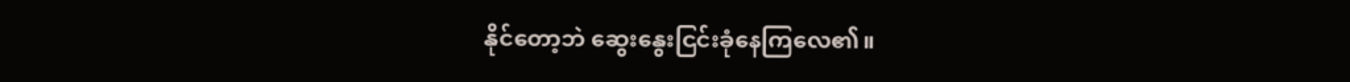နိုင်တော့ဘဲ ဆွေးနွေးငြင်းခုံနေကြလေ၏။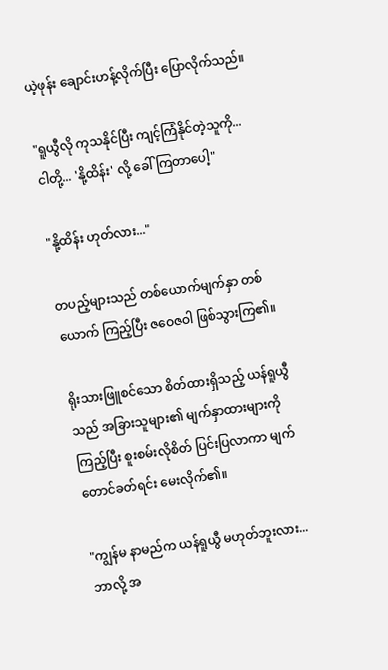ယဲ့ဖုန်း ချောင်းဟန့်လိုက်ပြီး ပြောလိုက်သည်။

"ရူယွီလို ကုသနိုင်ပြီး ကျင့်ကြံနိုင်တဲ့သူကို... ငါတို့... 'နို့ထိန်း' လို့ ခေါ်ကြတာပေါ့"

"နို့ထိန်း ဟုတ်လား..."

တပည့်များသည် တစ်ယောက်မျက်နှာ တစ်ယောက် ကြည့်ပြီး ဇဝေဇဝါ ဖြစ်သွားကြ၏။

ရိုးသားဖြူစင်သော စိတ်ထားရှိသည့် ယန်ရူယွီသည် အခြားသူများ၏ မျက်နှာထားများကို ကြည့်ပြီး စူးစမ်းလိုစိတ် ပြင်းပြလာကာ မျက်တောင်ခတ်ရင်း မေးလိုက်၏။

"ကျွန်မ နာမည်က ယန်ရူယွီ မဟုတ်ဘူးလား... ဘာလို့ အ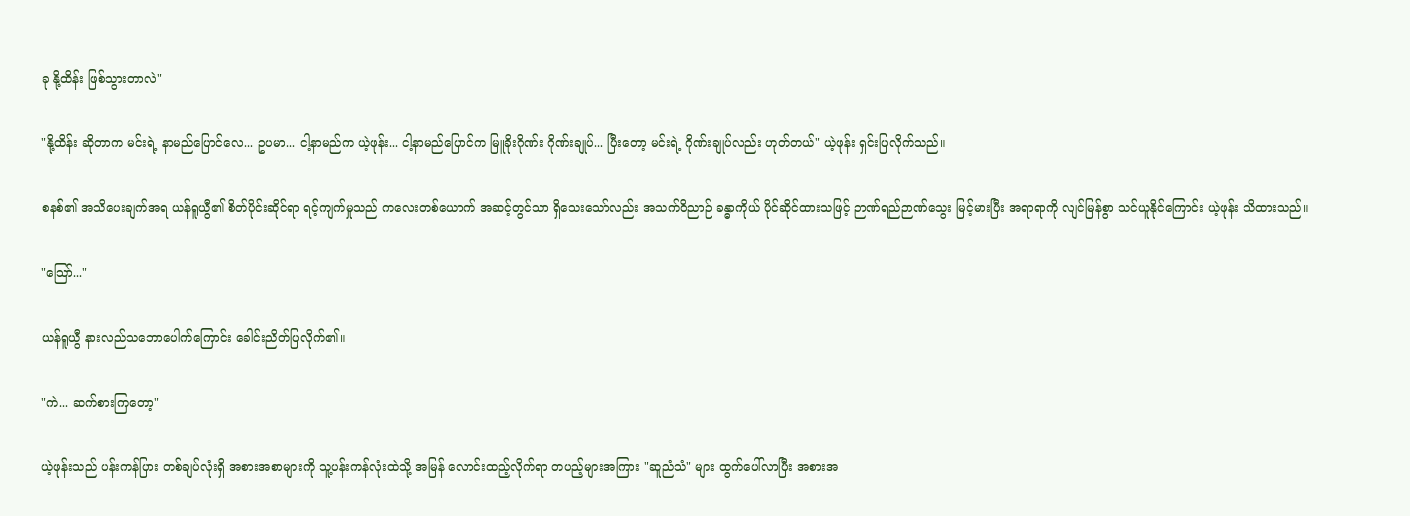ခု နို့ထိန်း ဖြစ်သွားတာလဲ"

"နို့ထိန်း ဆိုတာက မင်းရဲ့ နာမည်ပြောင်လေ... ဥပမာ... ငါ့နာမည်က ယဲ့ဖုန်း... ငါ့နာမည်ပြောင်က မြူခိုးဂိုဏ်း ဂိုဏ်းချုပ်... ပြီးတော့ မင်းရဲ့ ဂိုဏ်းချုပ်လည်း ဟုတ်တယ်" ယဲ့ဖုန်း ရှင်းပြလိုက်သည်။

စနစ်၏ အသိပေးချက်အရ ယန်ရူယွီ၏ စိတ်ပိုင်းဆိုင်ရာ ရင့်ကျက်မှုသည် ကလေးတစ်ယောက် အဆင့်တွင်သာ ရှိသေးသော်လည်း အသက်ဝိညာဉ် ခန္ဓာကိုယ် ပိုင်ဆိုင်ထားသဖြင့် ဉာဏ်ရည်ဉာဏ်သွေး မြင့်မားပြီး အရာရာကို လျင်မြန်စွာ သင်ယူနိုင်ကြောင်း ယဲ့ဖုန်း သိထားသည်။

"သြော်..."

ယန်ရူယွီ နားလည်သဘောပေါက်ကြောင်း ခေါင်းညိတ်ပြလိုက်၏။

"ကဲ... ဆက်စားကြတော့"

ယဲ့ဖုန်းသည် ပန်းကန်ပြား တစ်ချပ်လုံးရှိ အစားအစာများကို သူ့ပန်းကန်လုံးထဲသို့ အမြန် လောင်းထည့်လိုက်ရာ တပည့်များအကြား "ဆူညံသံ" များ ထွက်ပေါ်လာပြီး အစားအ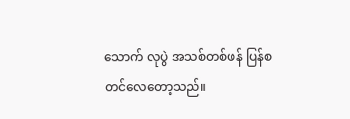သောက် လုပွဲ အသစ်တစ်ဖန် ပြန်စတင်လေတော့သည်။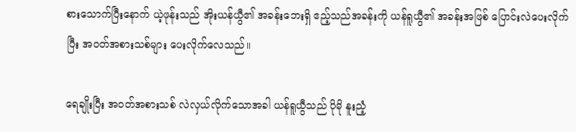စားသောက်ပြီးနောက် ယဲ့ဖုန်းသည် အိုးယန်ယွီ၏ အခန်းဘေးရှိ ဧည့်သည်အခန်းကို ယန်ရူယွီ၏ အခန်းအဖြစ် ပြောင်းလဲပေးလိုက်ပြီး အဝတ်အစားသစ်များ ပေးလိုက်လေသည်။

ရေချိုးပြီး အဝတ်အစားသစ် လဲလှယ်လိုက်သောအခါ ယန်ရူယွီသည် ပိုမို နူးညံ့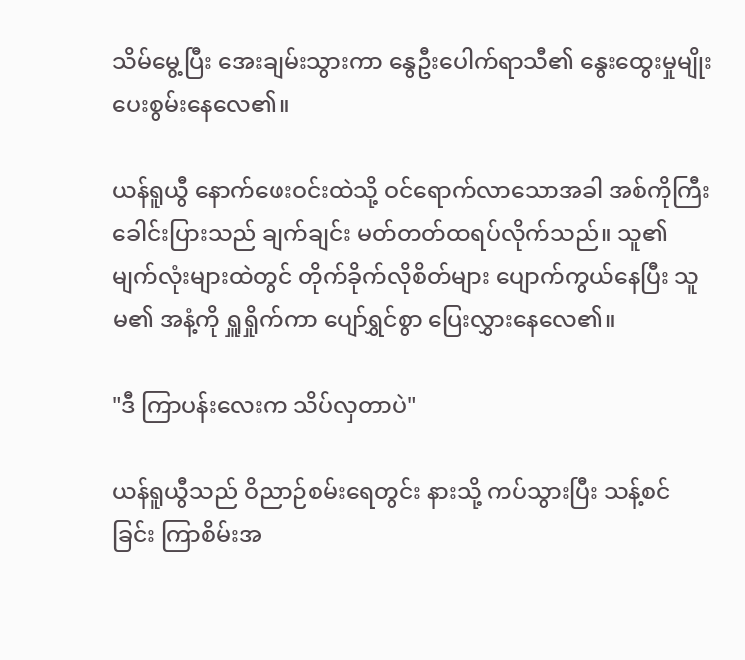သိမ်မွေ့ပြီး အေးချမ်းသွားကာ နွေဦးပေါက်ရာသီ၏ နွေးထွေးမှုမျိုး ပေးစွမ်းနေလေ၏။

ယန်ရူယွီ နောက်ဖေးဝင်းထဲသို့ ဝင်ရောက်လာသောအခါ အစ်ကိုကြီး ခေါင်းပြားသည် ချက်ချင်း မတ်တတ်ထရပ်လိုက်သည်။ သူ၏ မျက်လုံးများထဲတွင် တိုက်ခိုက်လိုစိတ်များ ပျောက်ကွယ်နေပြီး သူမ၏ အနံ့ကို ရှူရှိုက်ကာ ပျော်ရွှင်စွာ ပြေးလွှားနေလေ၏။

"ဒီ ကြာပန်းလေးက သိပ်လှတာပဲ"

ယန်ရူယွီသည် ဝိညာဉ်စမ်းရေတွင်း နားသို့ ကပ်သွားပြီး သန့်စင်ခြင်း ကြာစိမ်းအ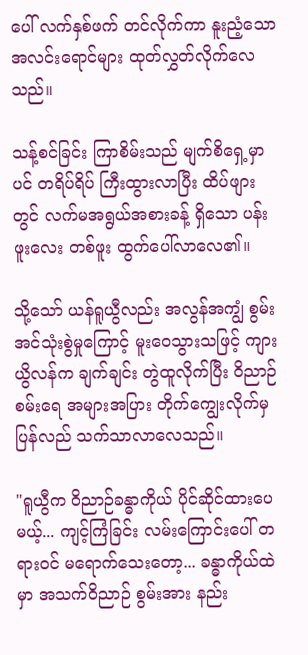ပေါ် လက်နှစ်ဖက် တင်လိုက်ကာ နူးညံ့သော အလင်းရောင်များ ထုတ်လွှတ်လိုက်လေသည်။

သန့်စင်ခြင်း ကြာစိမ်းသည် မျက်စိရှေ့မှာပင် တရိပ်ရိပ် ကြီးထွားလာပြီး ထိပ်ဖျားတွင် လက်မအရွယ်အစားခန့် ရှိသော ပန်းဖူးလေး တစ်ဖူး ထွက်ပေါ်လာလေ၏။

သို့သော် ယန်ရူယွီလည်း အလွန်အကျွံ စွမ်းအင်သုံးစွဲမှုကြောင့် မူးဝေသွားသဖြင့် ကျားယွိလန်က ချက်ချင်း တွဲထူလိုက်ပြီး ဝိညာဉ်စမ်းရေ အများအပြား တိုက်ကျွေးလိုက်မှ ပြန်လည် သက်သာလာလေသည်။

"ရူယွီက ဝိညာဉ်ခန္ဓာကိုယ် ပိုင်ဆိုင်ထားပေမယ့်... ကျင့်ကြံခြင်း လမ်းကြောင်းပေါ် တရားဝင် မရောက်သေးတော့... ခန္ဓာကိုယ်ထဲမှာ အသက်ဝိညာဉ် စွမ်းအား နည်း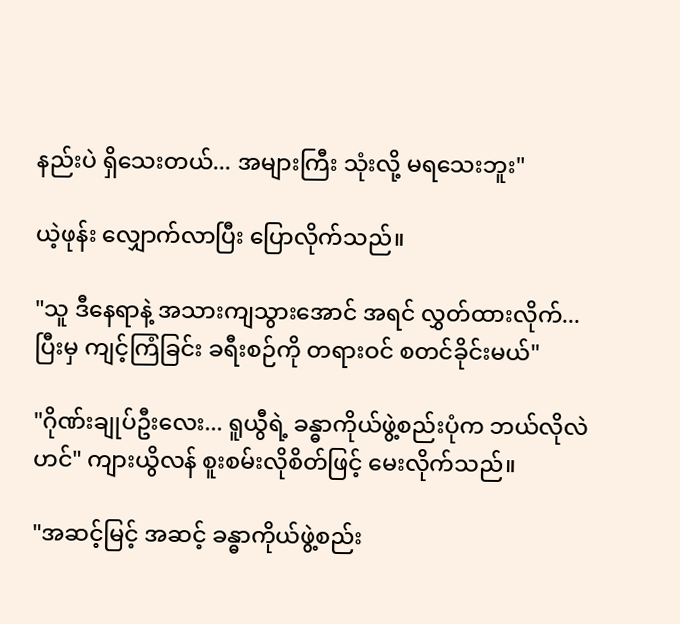နည်းပဲ ရှိသေးတယ်... အများကြီး သုံးလို့ မရသေးဘူး"

ယဲ့ဖုန်း လျှောက်လာပြီး ပြောလိုက်သည်။

"သူ ဒီနေရာနဲ့ အသားကျသွားအောင် အရင် လွှတ်ထားလိုက်... ပြီးမှ ကျင့်ကြံခြင်း ခရီးစဉ်ကို တရားဝင် စတင်ခိုင်းမယ်"

"ဂိုဏ်းချုပ်ဦးလေး... ရူယွီရဲ့ ခန္ဓာကိုယ်ဖွဲ့စည်းပုံက ဘယ်လိုလဲဟင်" ကျားယွိလန် စူးစမ်းလိုစိတ်ဖြင့် မေးလိုက်သည်။

"အဆင့်မြင့် အဆင့် ခန္ဓာကိုယ်ဖွဲ့စည်း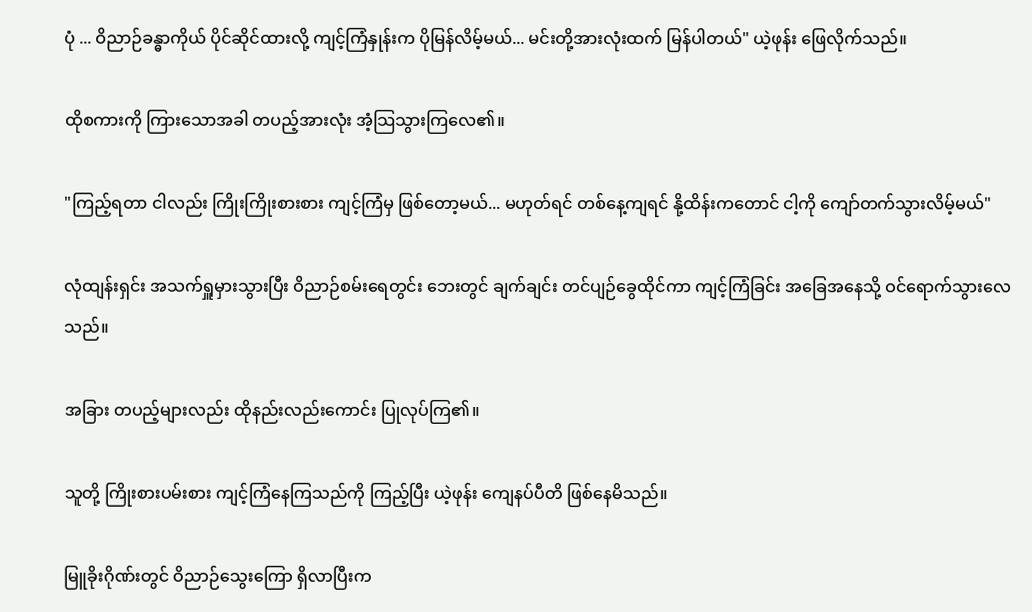ပုံ ... ဝိညာဉ်ခန္ဓာကိုယ် ပိုင်ဆိုင်ထားလို့ ကျင့်ကြံနှုန်းက ပိုမြန်လိမ့်မယ်... မင်းတို့အားလုံးထက် မြန်ပါတယ်" ယဲ့ဖုန်း ဖြေလိုက်သည်။

ထိုစကားကို ကြားသောအခါ တပည့်အားလုံး အံ့သြသွားကြလေ၏။

"ကြည့်ရတာ ငါလည်း ကြိုးကြိုးစားစား ကျင့်ကြံမှ ဖြစ်တော့မယ်... မဟုတ်ရင် တစ်နေ့ကျရင် နို့ထိန်းကတောင် ငါ့ကို ကျော်တက်သွားလိမ့်မယ်"

လုံထျန်းရှင်း အသက်ရှူမှားသွားပြီး ဝိညာဉ်စမ်းရေတွင်း ဘေးတွင် ချက်ချင်း တင်ပျဉ်ခွေထိုင်ကာ ကျင့်ကြံခြင်း အခြေအနေသို့ ဝင်ရောက်သွားလေသည်။

အခြား တပည့်များလည်း ထိုနည်းလည်းကောင်း ပြုလုပ်ကြ၏။

သူတို့ ကြိုးစားပမ်းစား ကျင့်ကြံနေကြသည်ကို ကြည့်ပြီး ယဲ့ဖုန်း ကျေနပ်ပီတိ ဖြစ်နေမိသည်။

မြူခိုးဂိုဏ်းတွင် ဝိညာဉ်သွေးကြော ရှိလာပြီးက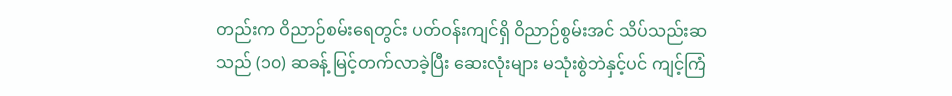တည်းက ဝိညာဉ်စမ်းရေတွင်း ပတ်ဝန်းကျင်ရှိ ဝိညာဉ်စွမ်းအင် သိပ်သည်းဆသည် (၁၀) ဆခန့် မြင့်တက်လာခဲ့ပြီး ဆေးလုံးများ မသုံးစွဲဘဲနှင့်ပင် ကျင့်ကြံ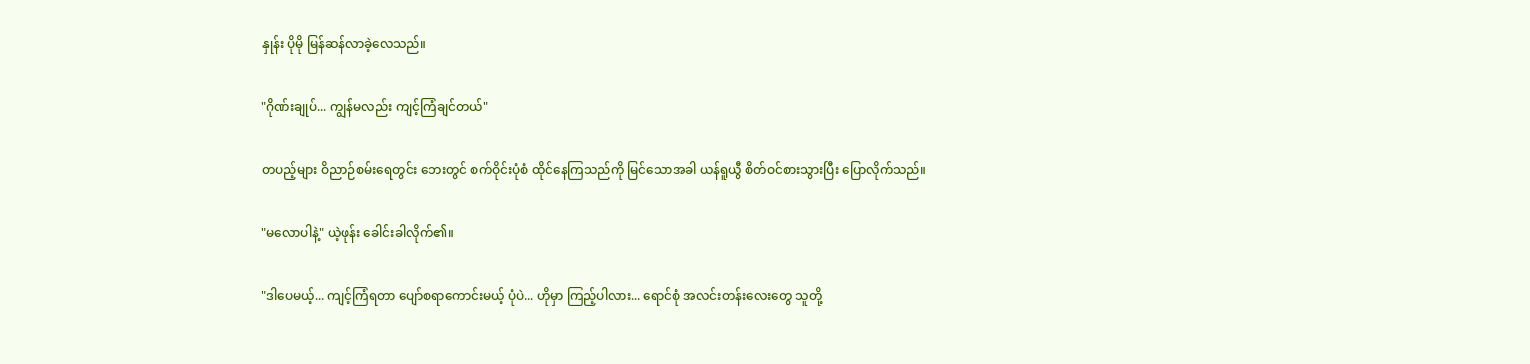နှုန်း ပိုမို မြန်ဆန်လာခဲ့လေသည်။

"ဂိုဏ်းချုပ်... ကျွန်မလည်း ကျင့်ကြံချင်တယ်"

တပည့်များ ဝိညာဉ်စမ်းရေတွင်း ဘေးတွင် စက်ဝိုင်းပုံစံ ထိုင်နေကြသည်ကို မြင်သောအခါ ယန်ရူယွီ စိတ်ဝင်စားသွားပြီး ပြောလိုက်သည်။

"မလောပါနဲ့" ယဲ့ဖုန်း ခေါင်းခါလိုက်၏။

"ဒါပေမယ့်... ကျင့်ကြံရတာ ပျော်စရာကောင်းမယ့် ပုံပဲ... ဟိုမှာ ကြည့်ပါလား... ရောင်စုံ အလင်းတန်းလေးတွေ သူတို့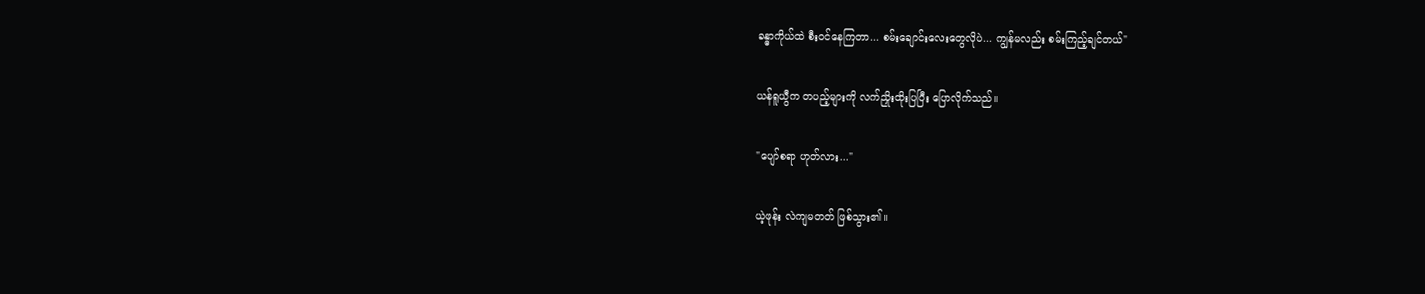ခန္ဓာကိုယ်ထဲ စီးဝင်နေကြတာ... စမ်းချောင်းလေးတွေလိုပဲ... ကျွန်မလည်း စမ်းကြည့်ချင်တယ်"

ယန်ရူယွီက တပည့်များကို လက်ညှိုးထိုးပြပြီး ပြောလိုက်သည်။

"ပျော်စရာ ဟုတ်လား..."

ယဲ့ဖုန်း လဲကျမတတ် ဖြစ်သွား၏။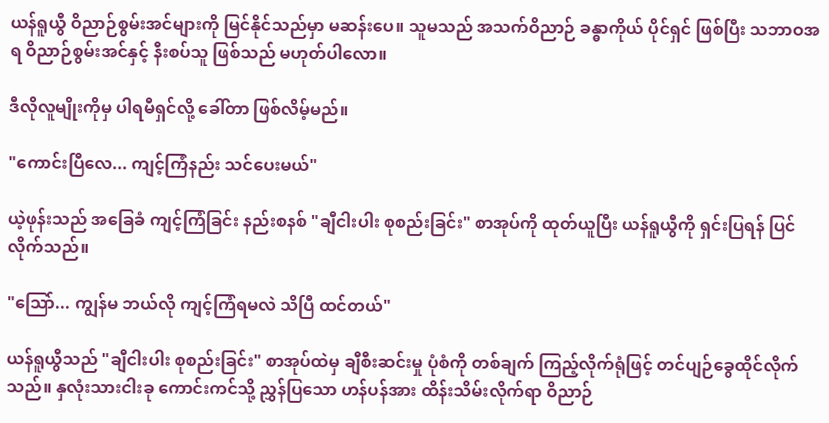ယန်ရူယွီ ဝိညာဉ်စွမ်းအင်များကို မြင်နိုင်သည်မှာ မဆန်းပေ။ သူမသည် အသက်ဝိညာဉ် ခန္ဓာကိုယ် ပိုင်ရှင် ဖြစ်ပြီး သဘာဝအရ ဝိညာဉ်စွမ်းအင်နှင့် နီးစပ်သူ ဖြစ်သည် မဟုတ်ပါလော။

ဒီလိုလူမျိုးကိုမှ ပါရမီရှင်လို့ ခေါ်တာ ဖြစ်လိမ့်မည်။

"ကောင်းပြီလေ... ကျင့်ကြံနည်း သင်ပေးမယ်"

ယဲ့ဖုန်းသည် အခြေခံ ကျင့်ကြံခြင်း နည်းစနစ် "ချီငါးပါး စုစည်းခြင်း" စာအုပ်ကို ထုတ်ယူပြီး ယန်ရူယွီကို ရှင်းပြရန် ပြင်လိုက်သည်။

"သြော်... ကျွန်မ ဘယ်လို ကျင့်ကြံရမလဲ သိပြီ ထင်တယ်"

ယန်ရူယွီသည် "ချီငါးပါး စုစည်းခြင်း" စာအုပ်ထဲမှ ချီစီးဆင်းမှု ပုံစံကို တစ်ချက် ကြည့်လိုက်ရုံဖြင့် တင်ပျဉ်ခွေထိုင်လိုက်သည်။ နှလုံးသားငါးခု ကောင်းကင်သို့ ညွှန်ပြသော ဟန်ပန်အား ထိန်းသိမ်းလိုက်ရာ ဝိညာဉ်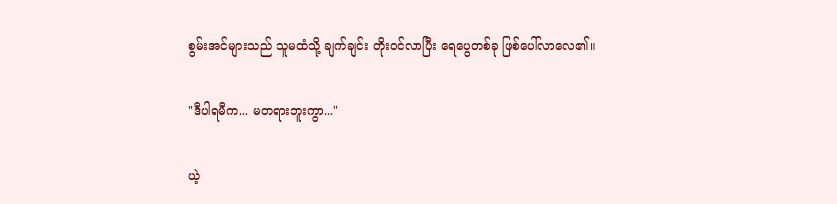စွမ်းအင်များသည် သူမထံသို့ ချက်ချင်း တိုးဝင်လာပြီး ရေပွေတစ်ခု ဖြစ်ပေါ်လာလေ၏။

"ဒီပါရမီက... မတရားဘူးကွာ..."

ယဲ့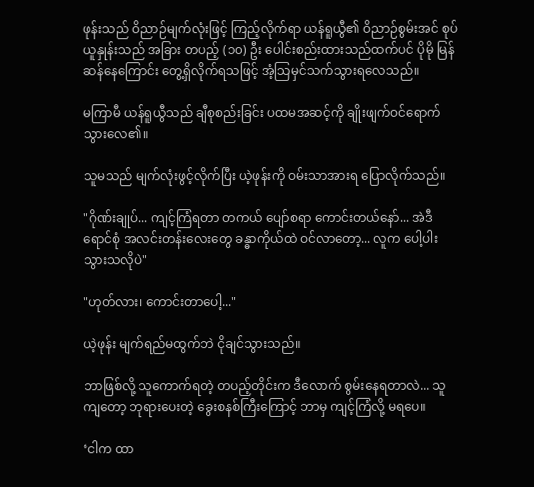ဖုန်းသည် ဝိညာဉ်မျက်လုံးဖြင့် ကြည့်လိုက်ရာ ယန်ရူယွီ၏ ဝိညာဉ်စွမ်းအင် စုပ်ယူနှုန်းသည် အခြား တပည့် (၁၀) ဦး ပေါင်းစည်းထားသည်ထက်ပင် ပိုမို မြန်ဆန်နေကြောင်း တွေ့ရှိလိုက်ရသဖြင့် အံ့သြမှင်သက်သွားရလေသည်။

မကြာမီ ယန်ရူယွီသည် ချီစုစည်းခြင်း ပထမအဆင့်ကို ချိုးဖျက်ဝင်ရောက်သွားလေ၏။

သူမသည် မျက်လုံးဖွင့်လိုက်ပြီး ယဲ့ဖုန်းကို ဝမ်းသာအားရ ပြောလိုက်သည်။

"ဂိုဏ်းချုပ်... ကျင့်ကြံရတာ တကယ် ပျော်စရာ ကောင်းတယ်နော်... အဲဒီ ရောင်စုံ အလင်းတန်းလေးတွေ ခန္ဓာကိုယ်ထဲ ဝင်လာတော့... လူက ပေါ့ပါးသွားသလိုပဲ"

"ဟုတ်လား၊ ကောင်းတာပေါ့..."

ယဲ့ဖုန်း မျက်ရည်မထွက်ဘဲ ငိုချင်သွားသည်။

ဘာဖြစ်လို့ သူကောက်ရတဲ့ တပည့်တိုင်းက ဒီလောက် စွမ်းနေရတာလဲ... သူကျတော့ ဘုရားပေးတဲ့ ခွေးစနစ်ကြီးကြောင့် ဘာမှ ကျင့်ကြံလို့ မရပေ။

‘ငါက ထာ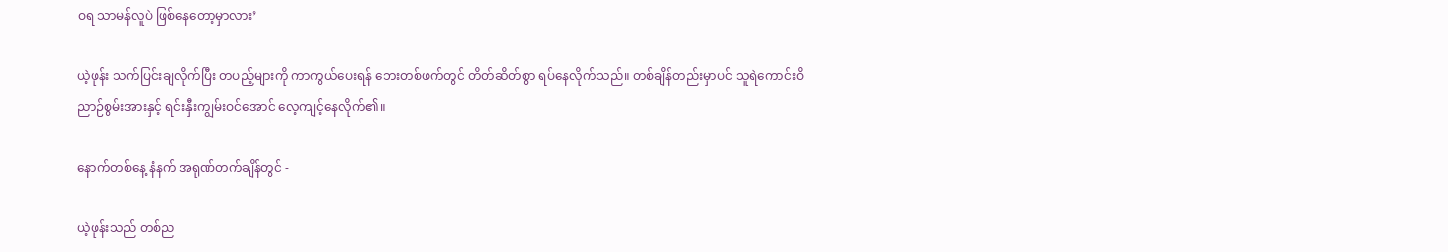ဝရ သာမန်လူပဲ ဖြစ်နေတော့မှာလား’

ယဲ့ဖုန်း သက်ပြင်းချလိုက်ပြီး တပည့်များကို ကာကွယ်ပေးရန် ဘေးတစ်ဖက်တွင် တိတ်ဆိတ်စွာ ရပ်နေလိုက်သည်။ တစ်ချိန်တည်းမှာပင် သူရဲကောင်းဝိညာဉ်စွမ်းအားနှင့် ရင်းနှီးကျွမ်းဝင်အောင် လေ့ကျင့်နေလိုက်၏။

နောက်တစ်နေ့ နံနက် အရုဏ်တက်ချိန်တွင် -

ယဲ့ဖုန်းသည် တစ်ည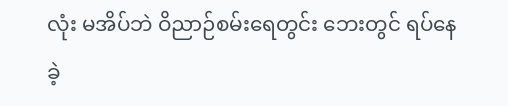လုံး မအိပ်ဘဲ ဝိညာဉ်စမ်းရေတွင်း ဘေးတွင် ရပ်နေခဲ့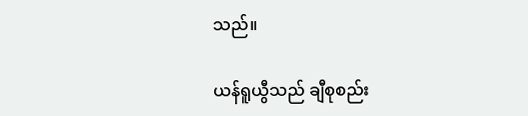သည်။

ယန်ရူယွီသည် ချီစုစည်း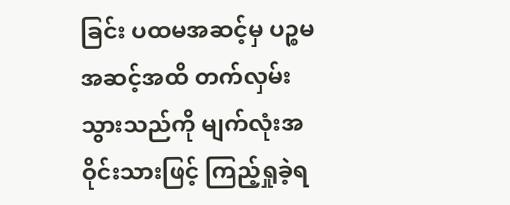ခြင်း ပထမအဆင့်မှ ပဉ္စမအဆင့်အထိ တက်လှမ်းသွားသည်ကို မျက်လုံးအဝိုင်းသားဖြင့် ကြည့်ရှုခဲ့ရ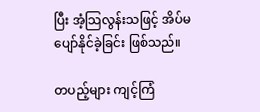ပြီး အံ့သြလွန်းသဖြင့် အိပ်မပျော်နိုင်ခဲ့ခြင်း ဖြစ်သည်။

တပည့်များ ကျင့်ကြံ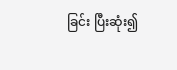ခြင်း ပြီးဆုံး၍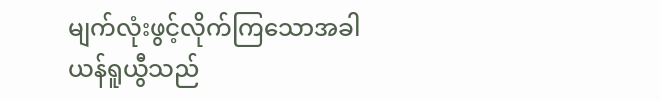မျက်လုံးဖွင့်လိုက်ကြသောအခါ ယန်ရူယွီသည်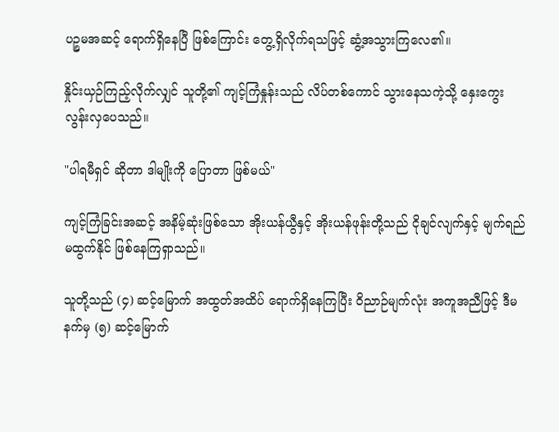ပဉ္စမအဆင့် ရောက်ရှိနေပြီ ဖြစ်ကြောင်း တွေ့ရှိလိုက်ရသဖြင့် ဆွံ့အသွားကြလေ၏။

နှိုင်းယှဉ်ကြည့်လိုက်လျှင် သူတို့၏ ကျင့်ကြံနှုန်းသည် လိပ်တစ်ကောင် သွားနေသကဲ့သို့ နှေးကွေးလွန်းလှပေသည်။

"ပါရမီရှင် ဆိုတာ ဒါမျိုးကို ပြောတာ ဖြစ်မယ်"

ကျင့်ကြံခြင်းအဆင့် အနိမ့်ဆုံးဖြစ်သော အိုးယန်ယွီနှင့် အိုးယန်ဖုန်းတို့သည် ငိုချင်လျက်နှင့် မျက်ရည်မထွက်နိုင် ဖြစ်နေကြရှာသည်။

သူတို့သည် (၄) ဆင့်မြောက် အထွတ်အထိပ် ရောက်ရှိနေကြပြီး ဝိညာဉ်မျက်လုံး အကူအညီဖြင့် ဒီမနက်မှ (၅) ဆင့်မြောက်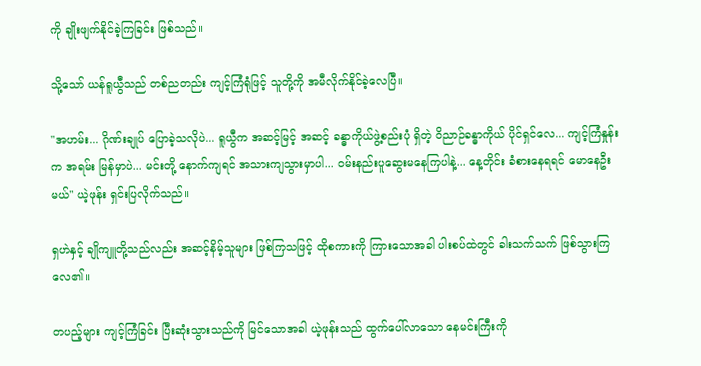ကို ချိုးဖျက်နိုင်ခဲ့ကြခြင်း ဖြစ်သည်။

သို့သော် ယန်ရူယွီသည် တစ်ညတည်း ကျင့်ကြံရုံဖြင့် သူတို့ကို အမီလိုက်နိုင်ခဲ့လေပြီ။

"အဟမ်း... ဂိုဏ်းချုပ် ပြောခဲ့သလိုပဲ... ရူယွီက အဆင့်မြင့် အဆင့် ခန္ဓာကိုယ်ဖွဲ့စည်းပုံ ရှိတဲ့ ဝိညာဉ်ခန္ဓာကိုယ် ပိုင်ရှင်လေ... ကျင့်ကြံနှုန်းက အရမ်း မြန်မှာပဲ... မင်းတို့ နောက်ကျရင် အသားကျသွားမှာပါ... ဝမ်းနည်းပူဆွေးမနေကြပါနဲ့... နေ့တိုင်း ခံစားနေရရင် မောနေဦးမယ်" ယဲ့ဖုန်း ရှင်းပြလိုက်သည်။

ရှဟဲနှင့် ချိုကျူတို့သည်လည်း အဆင့်နိမ့်သူများ ဖြစ်ကြသဖြင့် ထိုစကားကို ကြားသောအခါ ပါးစပ်ထဲတွင် ခါးသက်သက် ဖြစ်သွားကြလေ၏။

တပည့်များ ကျင့်ကြံခြင်း ပြီးဆုံးသွားသည်ကို မြင်သောအခါ ယဲ့ဖုန်းသည် ထွက်ပေါ်လာသော နေမင်းကြီးကို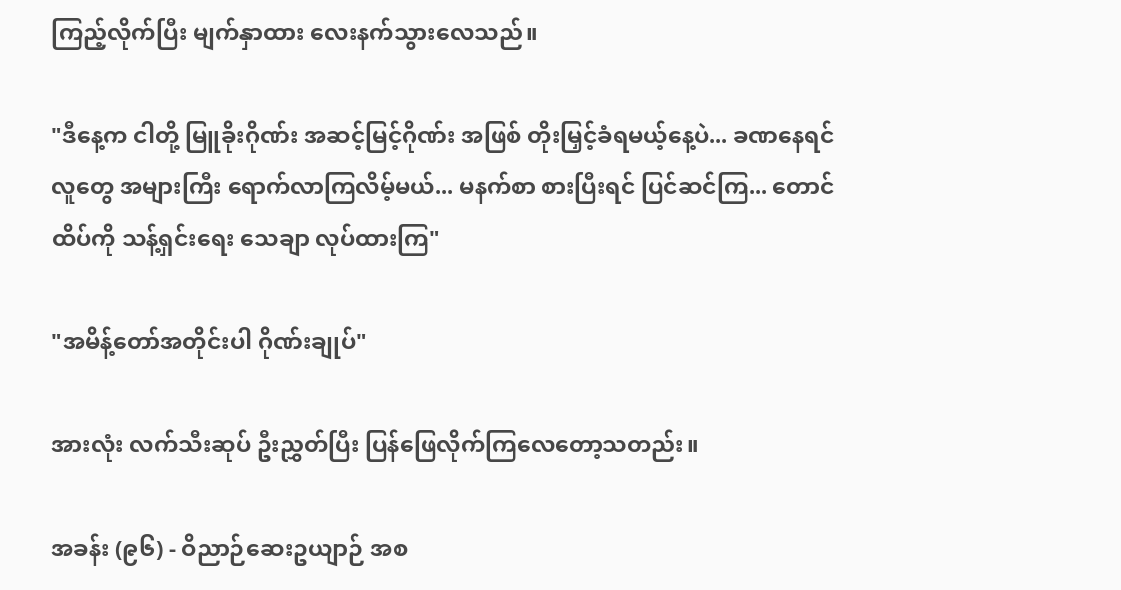ကြည့်လိုက်ပြီး မျက်နှာထား လေးနက်သွားလေသည်။

"ဒီနေ့က ငါတို့ မြူခိုးဂိုဏ်း အဆင့်မြင့်ဂိုဏ်း အဖြစ် တိုးမြှင့်ခံရမယ့်နေ့ပဲ... ခဏနေရင် လူတွေ အများကြီး ရောက်လာကြလိမ့်မယ်... မနက်စာ စားပြီးရင် ပြင်ဆင်ကြ... တောင်ထိပ်ကို သန့်ရှင်းရေး သေချာ လုပ်ထားကြ"

"အမိန့်တော်အတိုင်းပါ ဂိုဏ်းချုပ်"

အားလုံး လက်သီးဆုပ် ဦးညွှတ်ပြီး ပြန်ဖြေလိုက်ကြလေတော့သတည်း။

အခန်း (၉၆) - ဝိညာဉ်ဆေးဥယျာဉ် အစ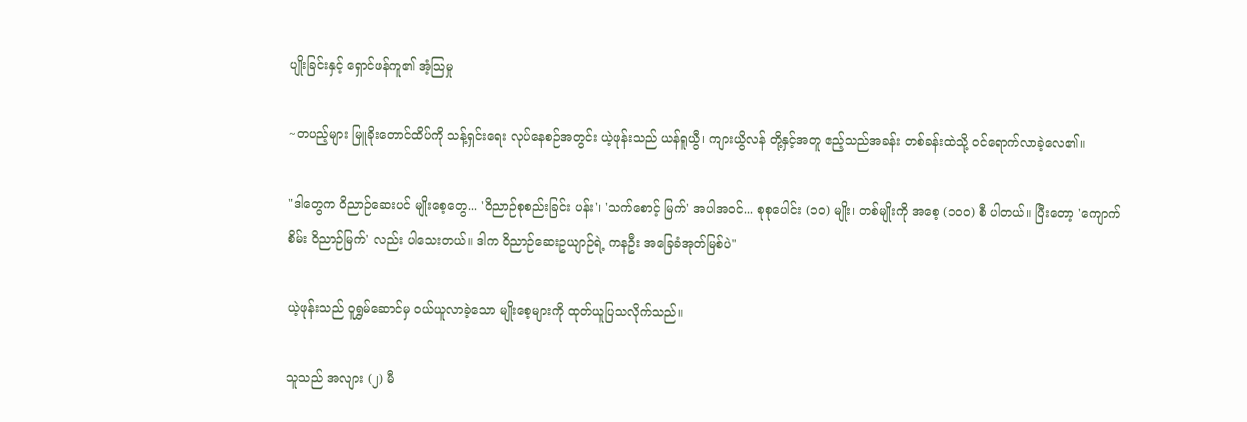ပျိုးခြင်းနှင့် ရှောင်ဖန်ကူ၏ အံ့သြမှု

~တပည့်များ မြူခိုးတောင်ထိပ်ကို သန့်ရှင်းရေး လုပ်နေစဉ်အတွင်း ယဲ့ဖုန်းသည် ယန်ရူယွီ၊ ကျားယွိလန် တို့နှင့်အတူ ဧည့်သည်အခန်း တစ်ခန်းထဲသို့ ဝင်ရောက်လာခဲ့လေ၏။

"ဒါတွေက ဝိညာဉ်ဆေးပင် မျိုးစေ့တွေ... 'ဝိညာဉ်စုစည်းခြင်း ပန်း'၊ 'သက်စောင့် မြက်' အပါအဝင်... စုစုပေါင်း (၁၀) မျိုး၊ တစ်မျိုးကို အစေ့ (၁၀၀) စီ ပါတယ်။ ပြီးတော့ 'ကျောက်စိမ်း ဝိညာဉ်မြက်' လည်း ပါသေးတယ်။ ဒါက ဝိညာဉ်ဆေးဥယျာဉ်ရဲ့ ကနဦး အခြေခံအုတ်မြစ်ပဲ"

ယဲ့ဖုန်းသည် ဝူရွှမ်ဆောင်မှ ဝယ်ယူလာခဲ့သော မျိုးစေ့များကို ထုတ်ယူပြသလိုက်သည်။

သူသည် အလျား (၂) မီ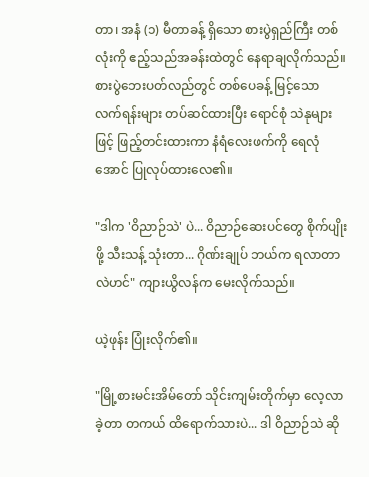တာ၊ အနံ (၁) မီတာခန့် ရှိသော စားပွဲရှည်ကြီး တစ်လုံးကို ဧည့်သည်အခန်းထဲတွင် နေရာချလိုက်သည်။ စားပွဲဘေးပတ်လည်တွင် တစ်ပေခန့် မြင့်သော လက်ရန်းများ တပ်ဆင်ထားပြီး ရောင်စုံ သဲနုများဖြင့် ဖြည့်တင်းထားကာ နံရံလေးဖက်ကို ရေလုံအောင် ပြုလုပ်ထားလေ၏။

"ဒါက 'ဝိညာဉ်သဲ' ပဲ... ဝိညာဉ်ဆေးပင်တွေ စိုက်ပျိုးဖို့ သီးသန့် သုံးတာ... ဂိုဏ်းချုပ် ဘယ်က ရလာတာလဲဟင်" ကျားယွိလန်က မေးလိုက်သည်။

ယဲ့ဖုန်း ပြုံးလိုက်၏။

"မြို့စားမင်းအိမ်တော် သိုင်းကျမ်းတိုက်မှာ လေ့လာခဲ့တာ တကယ် ထိရောက်သားပဲ... ဒါ ဝိညာဉ်သဲ ဆို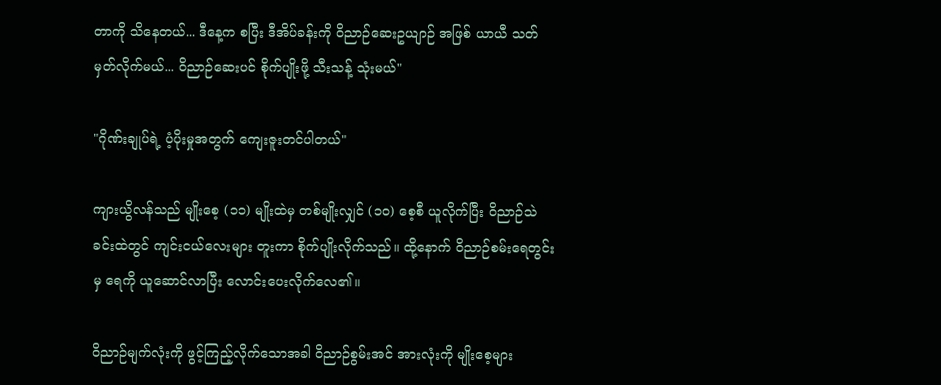တာကို သိနေတယ်... ဒီနေ့က စပြီး ဒီအိပ်ခန်းကို ဝိညာဉ်ဆေးဥယျာဉ် အဖြစ် ယာယီ သတ်မှတ်လိုက်မယ်... ဝိညာဉ်ဆေးပင် စိုက်ပျိုးဖို့ သီးသန့် သုံးမယ်"

"ဂိုဏ်းချုပ်ရဲ့ ပံ့ပိုးမှုအတွက် ကျေးဇူးတင်ပါတယ်"

ကျားယွိလန်သည် မျိုးစေ့ (၁၁) မျိုးထဲမှ တစ်မျိုးလျှင် (၁၀) စေ့စီ ယူလိုက်ပြီး ဝိညာဉ်သဲခင်းထဲတွင် ကျင်းငယ်လေးများ တူးကာ စိုက်ပျိုးလိုက်သည်။ ထို့နောက် ဝိညာဉ်စမ်းရေတွင်းမှ ရေကို ယူဆောင်လာပြီး လောင်းပေးလိုက်လေ၏။

ဝိညာဉ်မျက်လုံးကို ဖွင့်ကြည့်လိုက်သောအခါ ဝိညာဉ်စွမ်းအင် အားလုံးကို မျိုးစေ့များ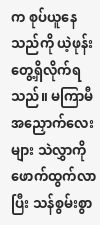က စုပ်ယူနေသည်ကို ယဲ့ဖုန်း တွေ့ရှိလိုက်ရသည်။ မကြာမီ အညှောက်လေးများ သဲလွှာကို ဖောက်ထွက်လာပြီး သန်စွမ်းစွာ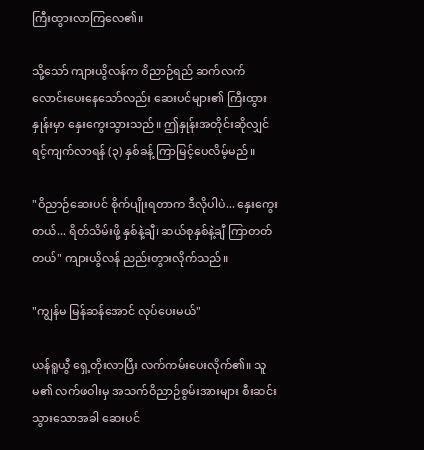ကြီးထွားလာကြလေ၏။

သို့သော် ကျားယွိလန်က ဝိညာဉ်ရည် ဆက်လက် လောင်းပေးနေသော်လည်း ဆေးပင်များ၏ ကြီးထွားနှုန်းမှာ နှေးကွေးသွားသည်။ ဤနှုန်းအတိုင်းဆိုလျှင် ရင့်ကျက်လာရန် (၃) နှစ်ခန့် ကြာမြင့်ပေလိမ့်မည်။

"ဝိညာဉ်ဆေးပင် စိုက်ပျိုးရတာက ဒီလိုပါပဲ... နှေးကွေးတယ်... ရိတ်သိမ်းဖို့ နှစ်နဲ့ချီ၊ ဆယ်စုနှစ်နဲ့ချီ ကြာတတ်တယ်" ကျားယွိလန် ညည်းတွားလိုက်သည်။

"ကျွန်မ မြန်ဆန်အောင် လုပ်ပေးမယ်"

ယန်ရူယွီ ရှေ့တိုးလာပြီး လက်ကမ်းပေးလိုက်၏။ သူမ၏ လက်ဖဝါးမှ အသက်ဝိညာဉ်စွမ်းအားများ စီးဆင်းသွားသောအခါ ဆေးပင်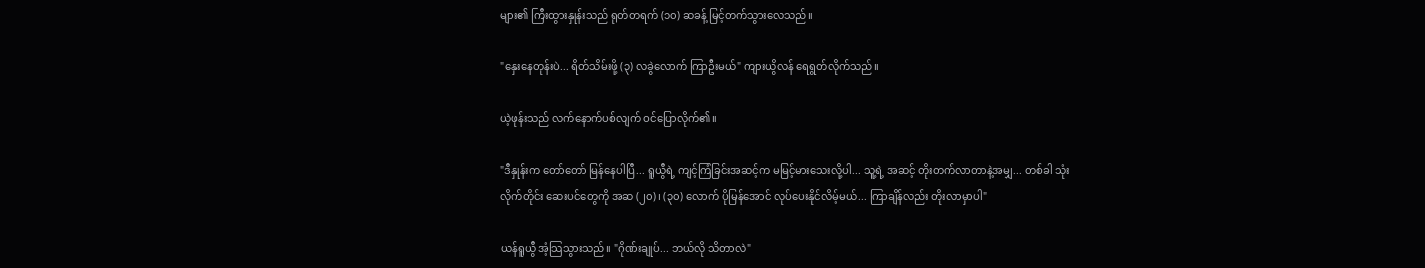များ၏ ကြီးထွားနှုန်းသည် ရုတ်တရက် (၁၀) ဆခန့် မြင့်တက်သွားလေသည်။

"နှေးနေတုန်းပဲ... ရိတ်သိမ်းဖို့ (၃) လခွဲလောက် ကြာဦးမယ်" ကျားယွိလန် ရေရွတ်လိုက်သည်။

ယဲ့ဖုန်းသည် လက်နောက်ပစ်လျက် ဝင်ပြောလိုက်၏။

"ဒီနှုန်းက တော်တော် မြန်နေပါပြီ... ရူယွီရဲ့ ကျင့်ကြံခြင်းအဆင့်က မမြင့်မားသေးလို့ပါ... သူ့ရဲ့ အဆင့် တိုးတက်လာတာနဲ့အမျှ... တစ်ခါ သုံးလိုက်တိုင်း ဆေးပင်တွေကို အဆ (၂၀)၊ (၃၀) လောက် ပိုမြန်အောင် လုပ်ပေးနိုင်လိမ့်မယ်... ကြာချိန်လည်း တိုးလာမှာပါ"

ယန်ရူယွီ အံ့သြသွားသည်။ "ဂိုဏ်းချုပ်... ဘယ်လို သိတာလဲ"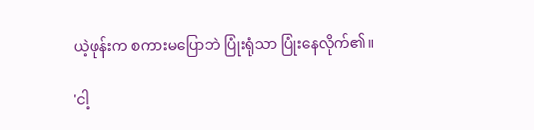ယဲ့ဖုန်းက စကားမပြောဘဲ ပြုံးရုံသာ ပြုံးနေလိုက်၏။

'ငါ့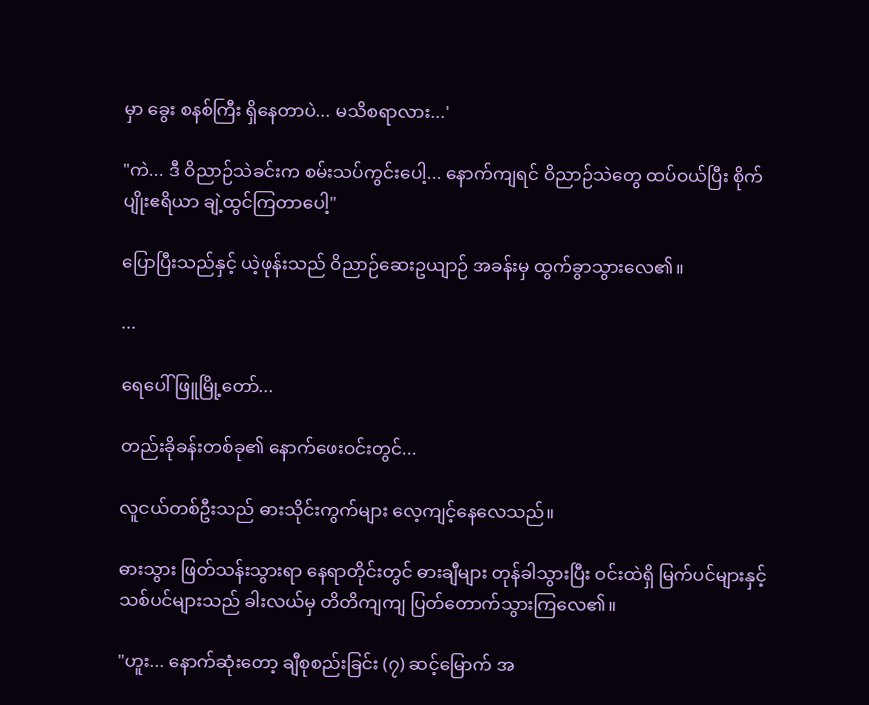မှာ ခွေး စနစ်ကြီး ရှိနေတာပဲ... မသိစရာလား...'

"ကဲ... ဒီ ဝိညာဉ်သဲခင်းက စမ်းသပ်ကွင်းပေါ့... နောက်ကျရင် ဝိညာဉ်သဲတွေ ထပ်ဝယ်ပြီး စိုက်ပျိုးဧရိယာ ချဲ့ထွင်ကြတာပေါ့"

ပြောပြီးသည်နှင့် ယဲ့ဖုန်းသည် ဝိညာဉ်ဆေးဥယျာဉ် အခန်းမှ ထွက်ခွာသွားလေ၏။

...

ရေပေါ်ဖြူမြို့တော်...

တည်းခိုခန်းတစ်ခု၏ နောက်ဖေးဝင်းတွင်...

လူငယ်တစ်ဦးသည် ဓားသိုင်းကွက်များ လေ့ကျင့်နေလေသည်။

ဓားသွား ဖြတ်သန်းသွားရာ နေရာတိုင်းတွင် ဓားချီများ တုန်ခါသွားပြီး ဝင်းထဲရှိ မြက်ပင်များနှင့် သစ်ပင်များသည် ခါးလယ်မှ တိတိကျကျ ပြတ်တောက်သွားကြလေ၏။

"ဟူး... နောက်ဆုံးတော့ ချီစုစည်းခြင်း (၇) ဆင့်မြောက် အ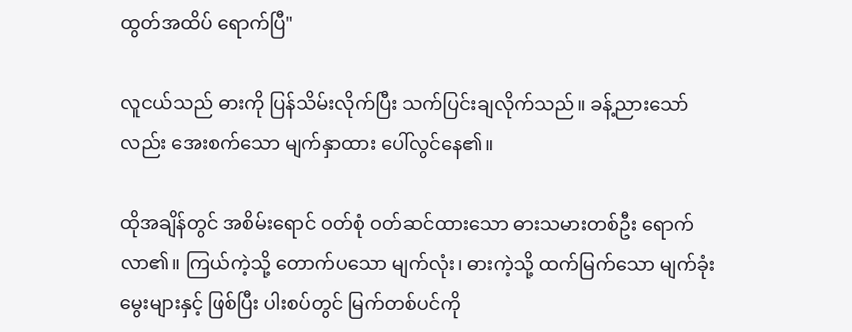ထွတ်အထိပ် ရောက်ပြီ"

လူငယ်သည် ဓားကို ပြန်သိမ်းလိုက်ပြီး သက်ပြင်းချလိုက်သည်။ ခန့်ညားသော်လည်း အေးစက်သော မျက်နှာထား ပေါ်လွင်နေ၏။

ထိုအချိန်တွင် အစိမ်းရောင် ဝတ်စုံ ဝတ်ဆင်ထားသော ဓားသမားတစ်ဦး ရောက်လာ၏။ ကြယ်ကဲ့သို့ တောက်ပသော မျက်လုံး၊ ဓားကဲ့သို့ ထက်မြက်သော မျက်ခုံးမွေးများနှင့် ဖြစ်ပြီး ပါးစပ်တွင် မြက်တစ်ပင်ကို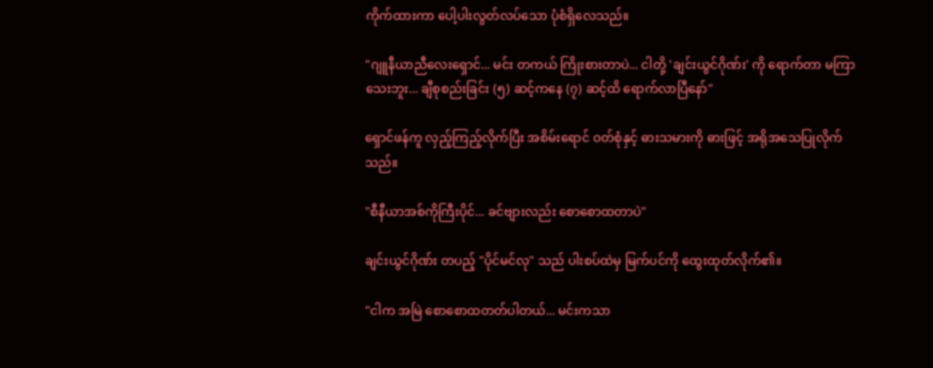ကိုက်ထားကာ ပေါ့ပါးလွတ်လပ်သော ပုံစံရှိလေသည်။

"ဂျူနီယာညီလေးရှောင်... မင်း တကယ် ကြိုးစားတာပဲ... ငါတို့ 'ချင်းယွင်ဂိုဏ်း' ကို ရောက်တာ မကြာသေးဘူး... ချီစုစည်းခြင်း (၅) ဆင့်ကနေ (၇) ဆင့်ထိ ရောက်လာပြီနော်"

ရှောင်ဖန်ကူ လှည့်ကြည့်လိုက်ပြီး အစိမ်းရောင် ဝတ်စုံနှင့် ဓားသမားကို ဓားဖြင့် အရိုအသေပြုလိုက်သည်။

"စီနီယာအစ်ကိုကြီးပိုင်... ခင်ဗျားလည်း စောစောထတာပဲ"

ချင်းယွင်ဂိုဏ်း တပည့် "ပိုင်မင်လု" သည် ပါးစပ်ထဲမှ မြက်ပင်ကို ထွေးထုတ်လိုက်၏။

"ငါက အမြဲ စောစောထတတ်ပါတယ်... မင်းကသာ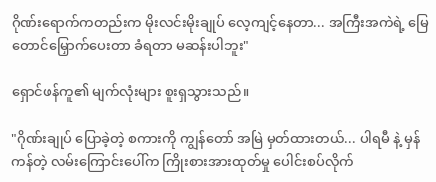ဂိုဏ်းရောက်ကတည်းက မိုးလင်းမိုးချုပ် လေ့ကျင့်နေတာ... အကြီးအကဲရဲ့ မြေတောင်မြှောက်ပေးတာ ခံရတာ မဆန်းပါဘူး"

ရှောင်ဖန်ကူ၏ မျက်လုံးများ စူးရှသွားသည်။

"ဂိုဏ်းချုပ် ပြောခဲ့တဲ့ စကားကို ကျွန်တော် အမြဲ မှတ်ထားတယ်... ပါရမီ နဲ့ မှန်ကန်တဲ့ လမ်းကြောင်းပေါ်က ကြိုးစားအားထုတ်မှု ပေါင်းစပ်လိုက်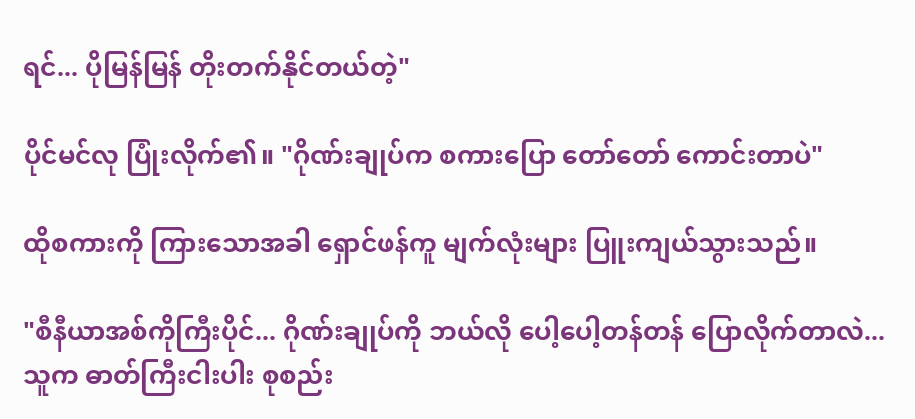ရင်... ပိုမြန်မြန် တိုးတက်နိုင်တယ်တဲ့"

ပိုင်မင်လု ပြုံးလိုက်၏။ "ဂိုဏ်းချုပ်က စကားပြော တော်တော် ကောင်းတာပဲ"

ထိုစကားကို ကြားသောအခါ ရှောင်ဖန်ကူ မျက်လုံးများ ပြူးကျယ်သွားသည်။

"စီနီယာအစ်ကိုကြီးပိုင်... ဂိုဏ်းချုပ်ကို ဘယ်လို ပေါ့ပေါ့တန်တန် ပြောလိုက်တာလဲ... သူက ဓာတ်ကြီးငါးပါး စုစည်း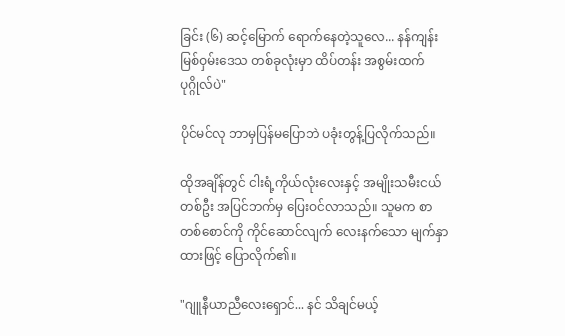ခြင်း (၆) ဆင့်မြောက် ရောက်နေတဲ့သူလေ... နန်ကျန်း မြစ်ဝှမ်းဒေသ တစ်ခုလုံးမှာ ထိပ်တန်း အစွမ်းထက် ပုဂ္ဂိုလ်ပဲ"

ပိုင်မင်လု ဘာမှပြန်မပြောဘဲ ပခုံးတွန့်ပြလိုက်သည်။

ထိုအချိန်တွင် ငါးရံ့ကိုယ်လုံးလေးနှင့် အမျိုးသမီးငယ် တစ်ဦး အပြင်ဘက်မှ ပြေးဝင်လာသည်။ သူမက စာတစ်စောင်ကို ကိုင်ဆောင်လျက် လေးနက်သော မျက်နှာထားဖြင့် ပြောလိုက်၏။

"ဂျူနီယာညီလေးရှောင်... နင် သိချင်မယ့်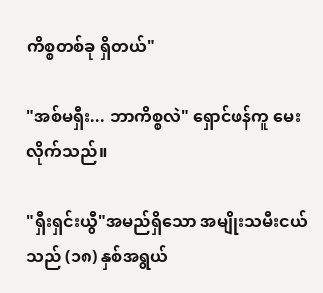ကိစ္စတစ်ခု ရှိတယ်"

"အစ်မရှီး... ဘာကိစ္စလဲ" ရှောင်ဖန်ကူ မေးလိုက်သည်။

"ရှီးရှင်းယွီ"အမည်ရှိသော အမျိုးသမီးငယ်သည် (၁၈) နှစ်အရွယ်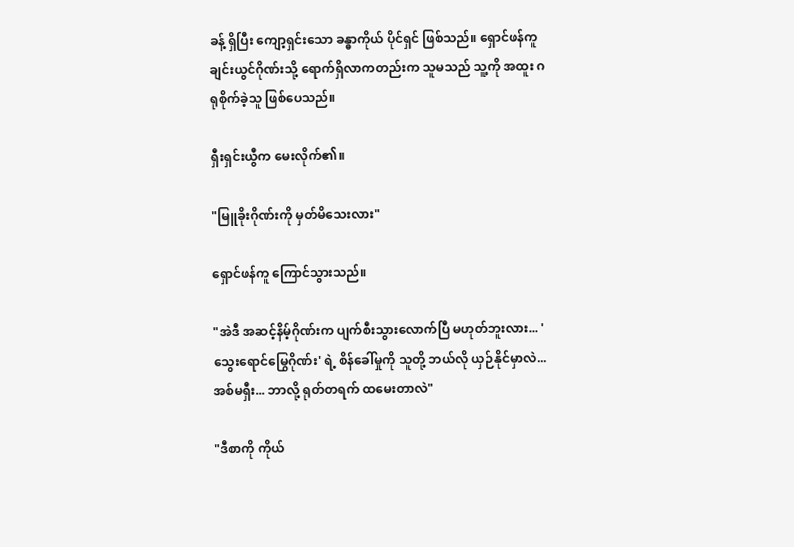ခန့် ရှိပြီး ကျော့ရှင်းသော ခန္ဓာကိုယ် ပိုင်ရှင် ဖြစ်သည်။ ရှောင်ဖန်ကူ ချင်းယွင်ဂိုဏ်းသို့ ရောက်ရှိလာကတည်းက သူမသည် သူ့ကို အထူး ဂရုစိုက်ခဲ့သူ ဖြစ်ပေသည်။

ရှီးရှင်းယွီက မေးလိုက်၏။

"မြူခိုးဂိုဏ်းကို မှတ်မိသေးလား"

ရှောင်ဖန်ကူ ကြောင်သွားသည်။

"အဲဒီ အဆင့်နိမ့်ဂိုဏ်းက ပျက်စီးသွားလောက်ပြီ မဟုတ်ဘူးလား... 'သွေးရောင်မြွေဂိုဏ်း' ရဲ့ စိန်ခေါ်မှုကို သူတို့ ဘယ်လို ယှဉ်နိုင်မှာလဲ... အစ်မရှီး... ဘာလို့ ရုတ်တရက် ထမေးတာလဲ"

"ဒီစာကို ကိုယ်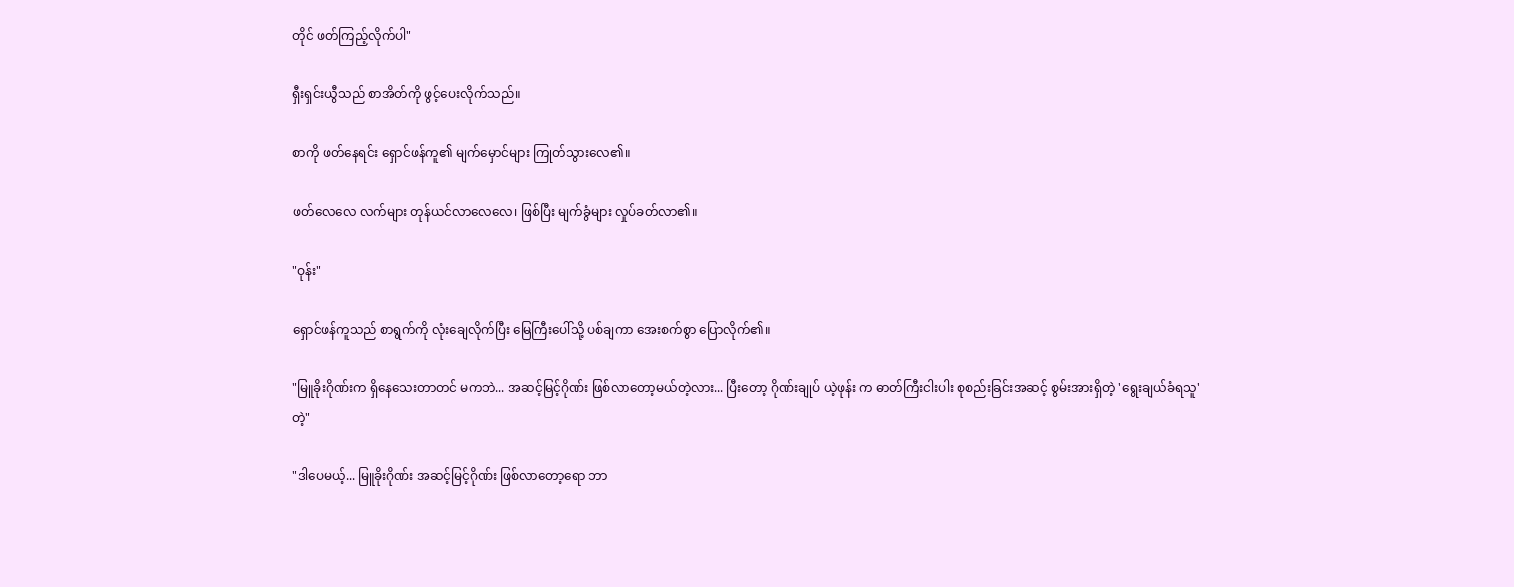တိုင် ဖတ်ကြည့်လိုက်ပါ"

ရှီးရှင်းယွီသည် စာအိတ်ကို ဖွင့်ပေးလိုက်သည်။

စာကို ဖတ်နေရင်း ရှောင်ဖန်ကူ၏ မျက်မှောင်များ ကြုတ်သွားလေ၏။

ဖတ်လေလေ လက်များ တုန်ယင်လာလေလေ၊ ဖြစ်ပြီး မျက်ခွံများ လှုပ်ခတ်လာ၏။

"ဝုန်း"

ရှောင်ဖန်ကူသည် စာရွက်ကို လုံးချေလိုက်ပြီး မြေကြီးပေါ်သို့ ပစ်ချကာ အေးစက်စွာ ပြောလိုက်၏။

"မြူခိုးဂိုဏ်းက ရှိနေသေးတာတင် မကဘဲ... အဆင့်မြင့်ဂိုဏ်း ဖြစ်လာတော့မယ်တဲ့လား... ပြီးတော့ ဂိုဏ်းချုပ် ယဲ့ဖုန်း က ဓာတ်ကြီးငါးပါး စုစည်းခြင်းအဆင့် စွမ်းအားရှိတဲ့ 'ရွေးချယ်ခံရသူ'တဲ့"

"ဒါပေမယ့်... မြူခိုးဂိုဏ်း အဆင့်မြင့်ဂိုဏ်း ဖြစ်လာတော့ရော ဘာ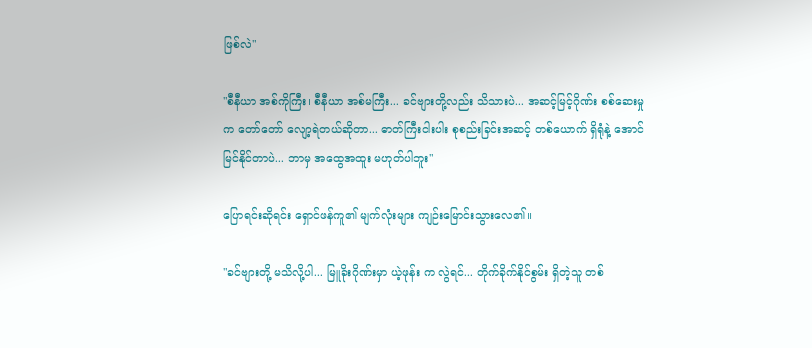ဖြစ်လဲ"

"စီနီယာ အစ်ကိုကြီး၊ စီနီယာ အစ်မကြီး... ခင်ဗျားတို့လည်း သိသားပဲ... အဆင့်မြင့်ဂိုဏ်း စစ်ဆေးမှုက တော်တော် လျော့ရဲတယ်ဆိုတာ... ဓာတ်ကြီးငါးပါး စုစည်းခြင်းအဆင့် တစ်ယောက် ရှိရုံနဲ့ အောင်မြင်နိုင်တာပဲ... ဘာမှ အထွေအထူး မဟုတ်ပါဘူး"

ပြောရင်းဆိုရင်း ရှောင်ဖန်ကူ၏ မျက်လုံးများ ကျဉ်းမြောင်းသွားလေ၏။

"ခင်ဗျားတို့ မသိလို့ပါ... မြူခိုးဂိုဏ်းမှာ ယဲ့ဖုန်း က လွဲရင်... တိုက်ခိုက်နိုင်စွမ်း ရှိတဲ့သူ တစ်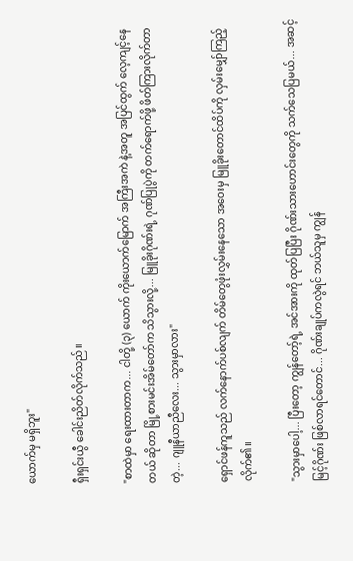ယောက်မှ မရှိဘူး"

ရှီးရှင်းယွီ ခေါင်းညိတ်လိုက်သည်။

"စာထဲမှာ ရေးထားတာက... ငါတို့ (၃) ယောက် ကိုးယောက်မြောက် အကြီးအကဲ နဲ့အတူ အပြင်ထွက် လေ့ကျင့်နေတယ် ဆိုတာ မြို့စားမင်းအိမ်တော်က သိသွားလို့... မြူခိုးဂိုဏ်းရဲ့ ဂုဏ်ပြုပွဲကို တက်ရောက်ဖို့ ဖိတ်ကြားလိုက်တာတဲ့... ဂျူနီယာညီလေး... သွားမှာလား"

ရှောင်ဖန်ကူသည် လက်နောက်ပစ်လျက် တိမ်တွေဖုံးလွှမ်းနေသော အဝေးမှ မြူခိုးတောင်ထိပ်ကို လှမ်းမျှော်ကြည့်လိုက်၏။

"သွားမှာပေါ့... ပြီးတော့ ကျွန်တော့်ရဲ့ အင်အားကို ထုတ်ပြပြီး ဂိုဏ်းသားဟောင်းတွေကို သက်သေပြမယ်... အဆင့်မြင့်ဂိုဏ်း ဖြစ်လာရင်တောင်... ဂိုဏ်းချုပ်ကလွဲရင် ဘယ်သူမှ ကျွန်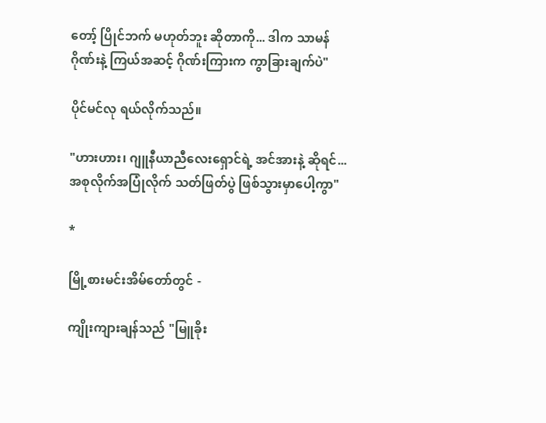တော့် ပြိုင်ဘက် မဟုတ်ဘူး ဆိုတာကို... ဒါက သာမန်ဂိုဏ်းနဲ့ ကြယ်အဆင့် ဂိုဏ်းကြားက ကွာခြားချက်ပဲ"

ပိုင်မင်လု ရယ်လိုက်သည်။

"ဟားဟား၊ ဂျူနီယာညီလေးရှောင်ရဲ့ အင်အားနဲ့ ဆိုရင်... အစုလိုက်အပြုံလိုက် သတ်ဖြတ်ပွဲ ဖြစ်သွားမှာပေါ့ကွာ"

*

မြို့စားမင်းအိမ်တော်တွင် -

ကျိုးကျားချန်သည် "မြူခိုး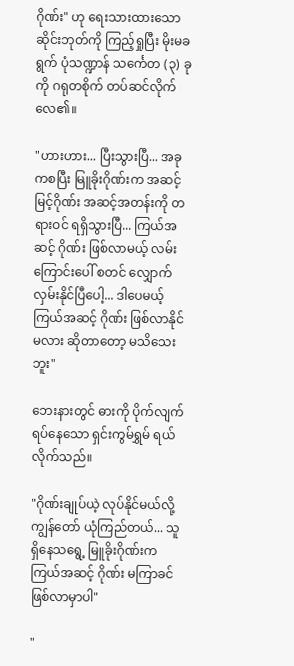ဂိုဏ်း" ဟု ရေးသားထားသော ဆိုင်းဘုတ်ကို ကြည့်ရှုပြီး မိုးမခရွက် ပုံသဏ္ဍာန် သင်္ကေတ (၃) ခုကို ဂရုတစိုက် တပ်ဆင်လိုက်လေ၏။

"ဟားဟား... ပြီးသွားပြီ... အခုကစပြီး မြူခိုးဂိုဏ်းက အဆင့်မြင့်ဂိုဏ်း အဆင့်အတန်းကို တရားဝင် ရရှိသွားပြီ... ကြယ်အဆင့် ဂိုဏ်း ဖြစ်လာမယ့် လမ်းကြောင်းပေါ် စတင် လျှောက်လှမ်းနိုင်ပြီပေါ့... ဒါပေမယ့် ကြယ်အဆင့် ဂိုဏ်း ဖြစ်လာနိုင်မလား ဆိုတာတော့ မသိသေးဘူး"

ဘေးနားတွင် ဓားကို ပိုက်လျက် ရပ်နေသော ရှင်းကွမ်ရွှမ် ရယ်လိုက်သည်။

"ဂိုဏ်းချုပ်ယဲ့ လုပ်နိုင်မယ်လို့ ကျွန်တော် ယုံကြည်တယ်... သူ ရှိနေသရွေ့ မြူခိုးဂိုဏ်းက ကြယ်အဆင့် ဂိုဏ်း မကြာခင် ဖြစ်လာမှာပါ"

"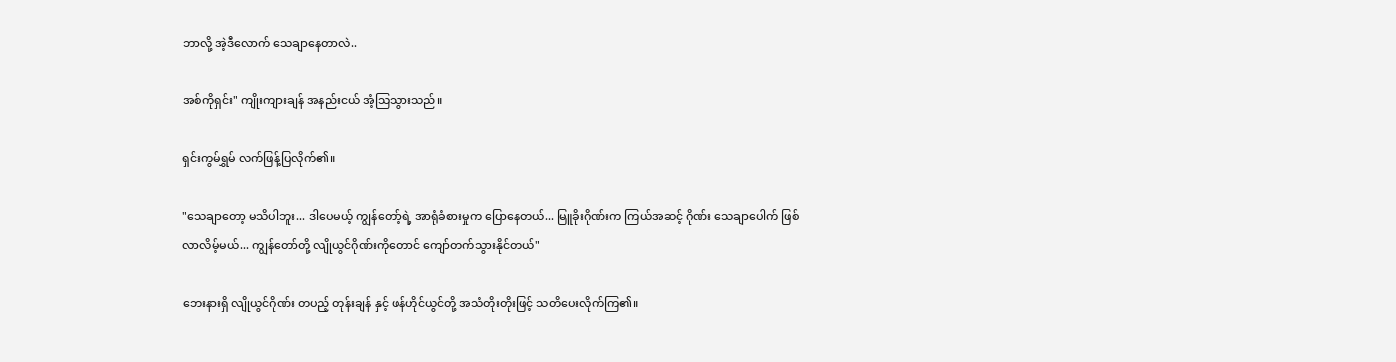ဘာလို့ အဲ့ဒီလောက် သေချာနေတာလဲ..

အစ်ကိုရှင်း" ကျိုးကျားချန် အနည်းငယ် အံ့သြသွားသည်။

ရှင်းကွမ်ရွှမ် လက်ဖြန့်ပြလိုက်၏။

"သေချာတော့ မသိပါဘူး... ဒါပေမယ့် ကျွန်တော့်ရဲ့ အာရုံခံစားမှုက ပြောနေတယ်... မြူခိုးဂိုဏ်းက ကြယ်အဆင့် ဂိုဏ်း သေချာပေါက် ဖြစ်လာလိမ့်မယ်... ကျွန်တော်တို့ လျိုယွင်ဂိုဏ်းကိုတောင် ကျော်တက်သွားနိုင်တယ်"

ဘေးနားရှိ လျိုယွင်ဂိုဏ်း တပည့် တုန်းချန် နှင့် ဖန်ဟိုင်ယွင်တို့ အသံတိုးတိုးဖြင့် သတိပေးလိုက်ကြ၏။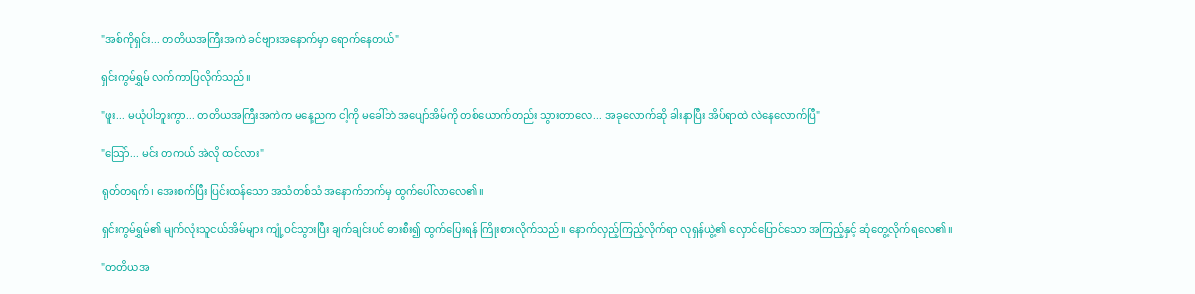"အစ်ကိုရှင်း... တတိယအကြီးအကဲ ခင်ဗျားအနောက်မှာ ရောက်နေတယ်"

ရှင်းကွမ်ရွှမ် လက်ကာပြလိုက်သည်။

"ဖူး... မယုံပါဘူးကွာ... တတိယအကြီးအကဲက မနေ့ညက ငါ့ကို မခေါ်ဘဲ အပျော်အိမ်ကို တစ်ယောက်တည်း သွားတာလေ... အခုလောက်ဆို ခါးနာပြီး အိပ်ရာထဲ လဲနေလောက်ပြီ"

"သြော်... မင်း တကယ် အဲလို ထင်လား"

ရုတ်တရက်၊ အေးစက်ပြီး ပြင်းထန်သော အသံတစ်သံ အနောက်ဘက်မှ ထွက်ပေါ်လာလေ၏။

ရှင်းကွမ်ရွှမ်၏ မျက်လုံးသူငယ်အိမ်များ ကျုံ့ဝင်သွားပြီး ချက်ချင်းပင် ဓားစီး၍ ထွက်ပြေးရန် ကြိုးစားလိုက်သည်။ နောက်လှည့်ကြည့်လိုက်ရာ လုရှန်ယွဲ့၏ လှောင်ပြောင်သော အကြည့်နှင့် ဆုံတွေ့လိုက်ရလေ၏။

"တတိယအ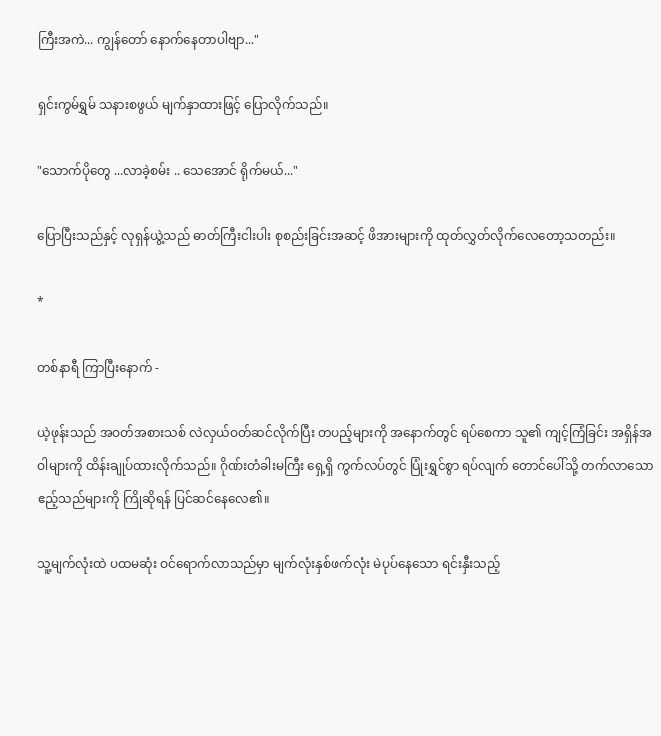ကြီးအကဲ... ကျွန်တော် နောက်နေတာပါဗျာ..."

ရှင်းကွမ်ရွှမ် သနားစဖွယ် မျက်နှာထားဖြင့် ပြောလိုက်သည်။

"သောက်ပိုတွေ ...လာခဲ့စမ်း .. သေအောင် ရိုက်မယ်..."

ပြောပြီးသည်နှင့် လုရှန်ယွဲ့သည် ဓာတ်ကြီးငါးပါး စုစည်းခြင်းအဆင့် ဖိအားများကို ထုတ်လွှတ်လိုက်လေတော့သတည်း။

*

တစ်နာရီ ကြာပြီးနောက် -

ယဲ့ဖုန်းသည် အဝတ်အစားသစ် လဲလှယ်ဝတ်ဆင်လိုက်ပြီး တပည့်များကို အနောက်တွင် ရပ်စေကာ သူ၏ ကျင့်ကြံခြင်း အရှိန်အဝါများကို ထိန်းချုပ်ထားလိုက်သည်။ ဂိုဏ်းတံခါးမကြီး ရှေ့ရှိ ကွက်လပ်တွင် ပြုံးရွှင်စွာ ရပ်လျက် တောင်ပေါ်သို့ တက်လာသော ဧည့်သည်များကို ကြိုဆိုရန် ပြင်ဆင်နေလေ၏။

သူ့မျက်လုံးထဲ ပထမဆုံး ဝင်ရောက်လာသည်မှာ မျက်လုံးနှစ်ဖက်လုံး မဲပုပ်နေသော ရင်းနှီးသည့်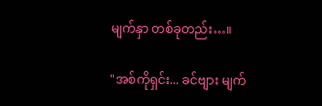မျက်နှာ တစ်ခုတည်း…။

"အစ်ကိုရှင်း... ခင်ဗျား မျက်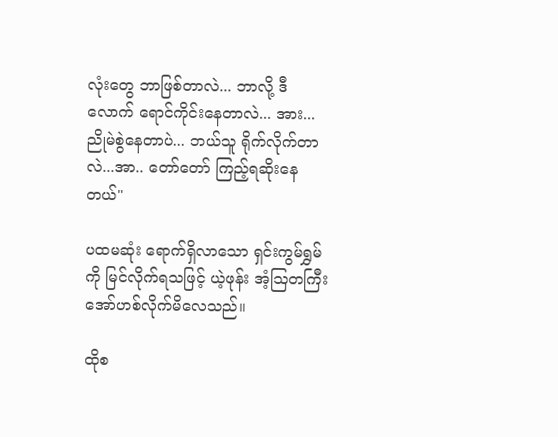လုံးတွေ ဘာဖြစ်တာလဲ... ဘာလို့ ဒီလောက် ရောင်ကိုင်းနေတာလဲ... အား... ညိုမဲစွဲနေတာပဲ... ဘယ်သူ ရိုက်လိုက်တာလဲ...အာ.. တော်တော် ကြည့်ရဆိုးနေတယ်"

ပထမဆုံး ရောက်ရှိလာသော ရှင်းကွမ်ရွှမ်ကို မြင်လိုက်ရသဖြင့် ယဲ့ဖုန်း အံ့သြတကြီး အော်ဟစ်လိုက်မိလေသည်။

ထိုစ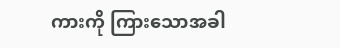ကားကို ကြားသောအခါ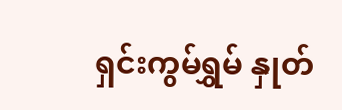ရှင်းကွမ်ရွှမ် နှုတ်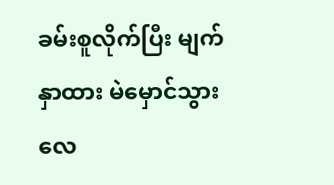ခမ်းစူလိုက်ပြီး မျက်နှာထား မဲမှောင်သွားလေ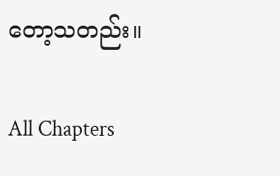တော့သတည်း။

All Chapters